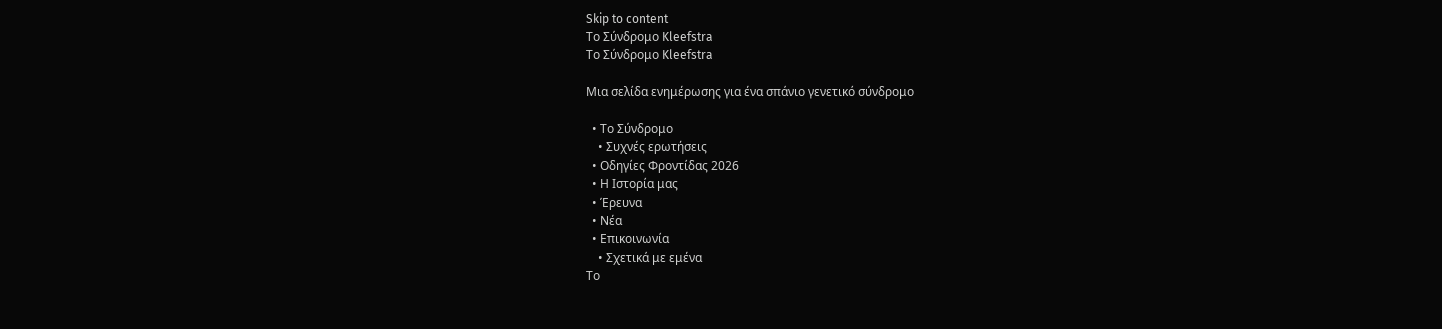Skip to content
Το Σύνδρομο Kleefstra
Το Σύνδρομο Kleefstra

Μια σελίδα ενημέρωσης για ένα σπάνιο γενετικό σύνδρομο

  • Το Σύνδρομο
    • Συχνές ερωτήσεις
  • Οδηγίες Φροντίδας 2026
  • Η Ιστορία μας
  • Έρευνα
  • Νέα
  • Επικοινωνία
    • Σχετικά με εμένα
Το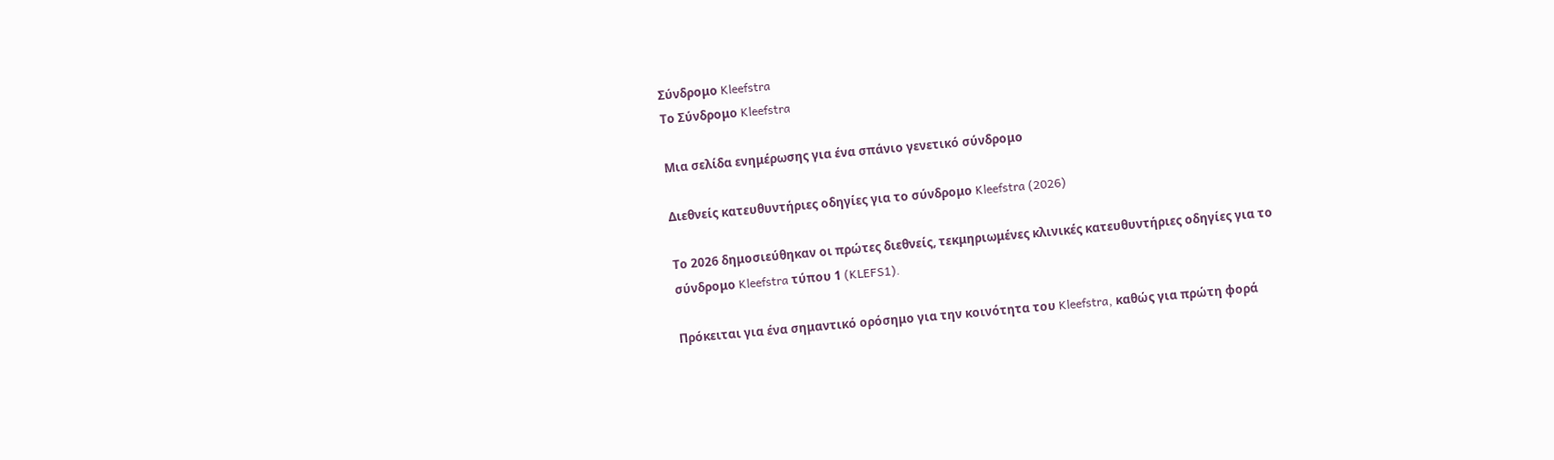Σύνδρομο Kleefstra
Το Σύνδρομο Kleefstra

Μια σελίδα ενημέρωσης για ένα σπάνιο γενετικό σύνδρομο

Διεθνείς κατευθυντήριες οδηγίες για το σύνδρομο Kleefstra (2026)

Το 2026 δημοσιεύθηκαν οι πρώτες διεθνείς, τεκμηριωμένες κλινικές κατευθυντήριες οδηγίες για το σύνδρομο Kleefstra τύπου 1 (KLEFS1).

Πρόκειται για ένα σημαντικό ορόσημο για την κοινότητα του Kleefstra, καθώς για πρώτη φορά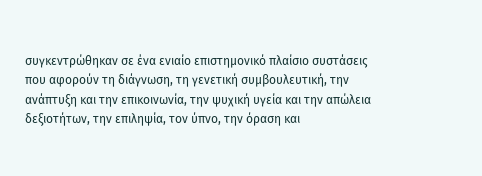συγκεντρώθηκαν σε ένα ενιαίο επιστημονικό πλαίσιο συστάσεις που αφορούν τη διάγνωση, τη γενετική συμβουλευτική, την ανάπτυξη και την επικοινωνία, την ψυχική υγεία και την απώλεια δεξιοτήτων, την επιληψία, τον ύπνο, την όραση και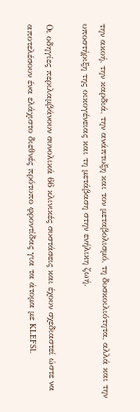την ακοή, την καρδιά, την ανάπτυξη και τον μεταβολισμό, τη δυσκοιλιότητα, αλλά και την υποστήριξη της οικογένειας και τη μετάβαση στην ενήλικη ζωή.

Οι οδηγίες περιλαμβάνουν συνολικά 66 κλινικές συστάσεις και έχουν σχεδιαστεί ώστε να αποτελέσουν ένα ελάχιστο διεθνές πρότυπο φροντίδας για τα άτομα με KLEFS1.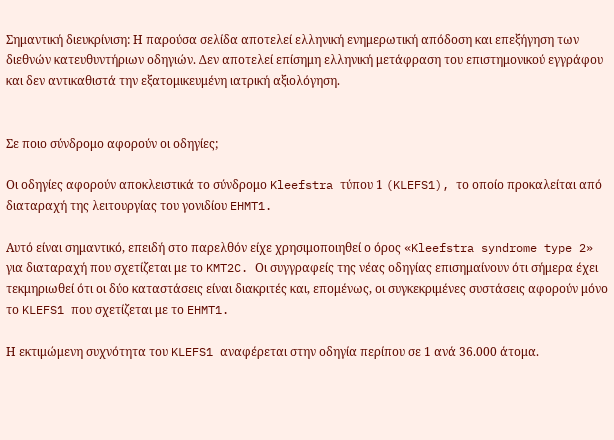Σημαντική διευκρίνιση: Η παρούσα σελίδα αποτελεί ελληνική ενημερωτική απόδοση και επεξήγηση των διεθνών κατευθυντήριων οδηγιών. Δεν αποτελεί επίσημη ελληνική μετάφραση του επιστημονικού εγγράφου και δεν αντικαθιστά την εξατομικευμένη ιατρική αξιολόγηση.


Σε ποιο σύνδρομο αφορούν οι οδηγίες;

Οι οδηγίες αφορούν αποκλειστικά το σύνδρομο Kleefstra τύπου 1 (KLEFS1), το οποίο προκαλείται από διαταραχή της λειτουργίας του γονιδίου EHMT1.

Αυτό είναι σημαντικό, επειδή στο παρελθόν είχε χρησιμοποιηθεί ο όρος «Kleefstra syndrome type 2» για διαταραχή που σχετίζεται με το KMT2C. Οι συγγραφείς της νέας οδηγίας επισημαίνουν ότι σήμερα έχει τεκμηριωθεί ότι οι δύο καταστάσεις είναι διακριτές και, επομένως, οι συγκεκριμένες συστάσεις αφορούν μόνο το KLEFS1 που σχετίζεται με το EHMT1.

Η εκτιμώμενη συχνότητα του KLEFS1 αναφέρεται στην οδηγία περίπου σε 1 ανά 36.000 άτομα.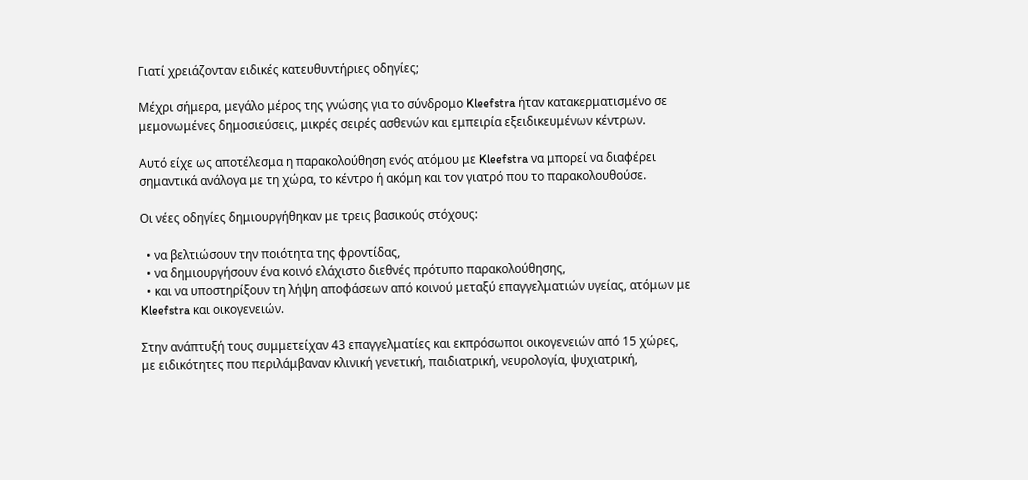Γιατί χρειάζονταν ειδικές κατευθυντήριες οδηγίες;

Μέχρι σήμερα, μεγάλο μέρος της γνώσης για το σύνδρομο Kleefstra ήταν κατακερματισμένο σε μεμονωμένες δημοσιεύσεις, μικρές σειρές ασθενών και εμπειρία εξειδικευμένων κέντρων.

Αυτό είχε ως αποτέλεσμα η παρακολούθηση ενός ατόμου με Kleefstra να μπορεί να διαφέρει σημαντικά ανάλογα με τη χώρα, το κέντρο ή ακόμη και τον γιατρό που το παρακολουθούσε.

Οι νέες οδηγίες δημιουργήθηκαν με τρεις βασικούς στόχους:

  • να βελτιώσουν την ποιότητα της φροντίδας,
  • να δημιουργήσουν ένα κοινό ελάχιστο διεθνές πρότυπο παρακολούθησης,
  • και να υποστηρίξουν τη λήψη αποφάσεων από κοινού μεταξύ επαγγελματιών υγείας, ατόμων με Kleefstra και οικογενειών.

Στην ανάπτυξή τους συμμετείχαν 43 επαγγελματίες και εκπρόσωποι οικογενειών από 15 χώρες, με ειδικότητες που περιλάμβαναν κλινική γενετική, παιδιατρική, νευρολογία, ψυχιατρική,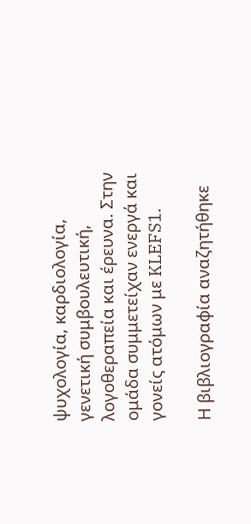ψυχολογία, καρδιολογία, γενετική συμβουλευτική, λογοθεραπεία και έρευνα. Στην ομάδα συμμετείχαν ενεργά και γονείς ατόμων με KLEFS1.

Η βιβλιογραφία αναζητήθηκε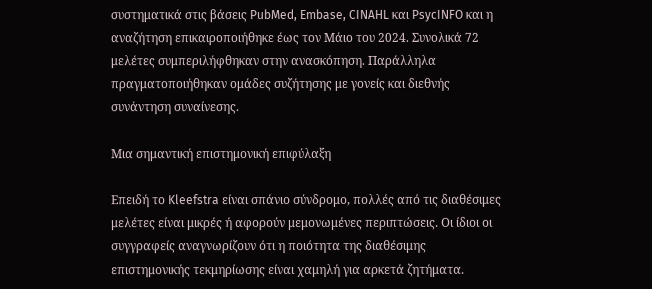συστηματικά στις βάσεις PubMed, Embase, CINAHL και PsycINFO και η αναζήτηση επικαιροποιήθηκε έως τον Μάιο του 2024. Συνολικά 72 μελέτες συμπεριλήφθηκαν στην ανασκόπηση. Παράλληλα πραγματοποιήθηκαν ομάδες συζήτησης με γονείς και διεθνής συνάντηση συναίνεσης.

Μια σημαντική επιστημονική επιφύλαξη

Επειδή το Kleefstra είναι σπάνιο σύνδρομο, πολλές από τις διαθέσιμες μελέτες είναι μικρές ή αφορούν μεμονωμένες περιπτώσεις. Οι ίδιοι οι συγγραφείς αναγνωρίζουν ότι η ποιότητα της διαθέσιμης επιστημονικής τεκμηρίωσης είναι χαμηλή για αρκετά ζητήματα.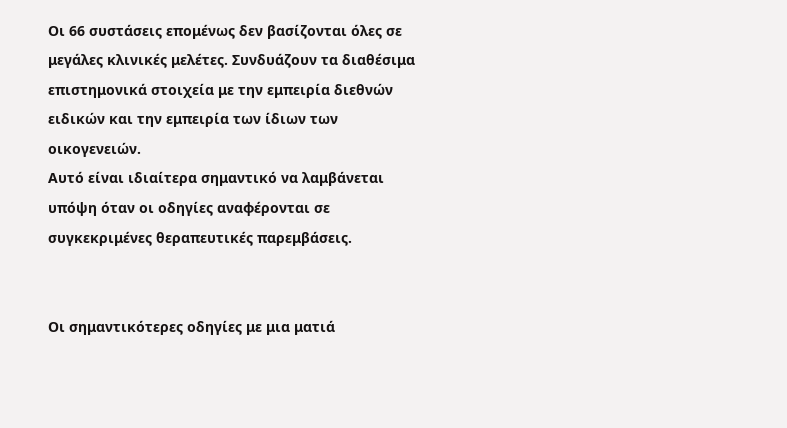Οι 66 συστάσεις επομένως δεν βασίζονται όλες σε μεγάλες κλινικές μελέτες. Συνδυάζουν τα διαθέσιμα επιστημονικά στοιχεία με την εμπειρία διεθνών ειδικών και την εμπειρία των ίδιων των οικογενειών.
Αυτό είναι ιδιαίτερα σημαντικό να λαμβάνεται υπόψη όταν οι οδηγίες αναφέρονται σε συγκεκριμένες θεραπευτικές παρεμβάσεις.


Οι σημαντικότερες οδηγίες με μια ματιά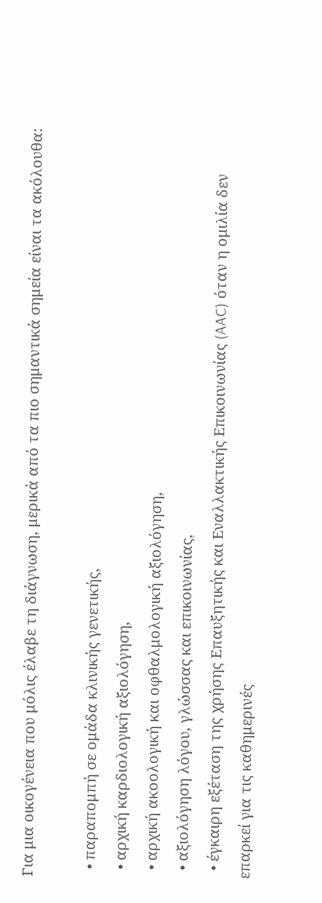Για μια οικογένεια που μόλις έλαβε τη διάγνωση, μερικά από τα πιο σημαντικά σημεία είναι τα ακόλουθα:

  • παραπομπή σε ομάδα κλινικής γενετικής,
  • αρχική καρδιολογική αξιολόγηση,
  • αρχική ακοολογική και οφθαλμολογική αξιολόγηση,
  • αξιολόγηση λόγου, γλώσσας και επικοινωνίας,
  • έγκαιρη εξέταση της χρήσης Επαυξητικής και Εναλλακτικής Επικοινωνίας (AAC) όταν η ομιλία δεν επαρκεί για τις καθημερινές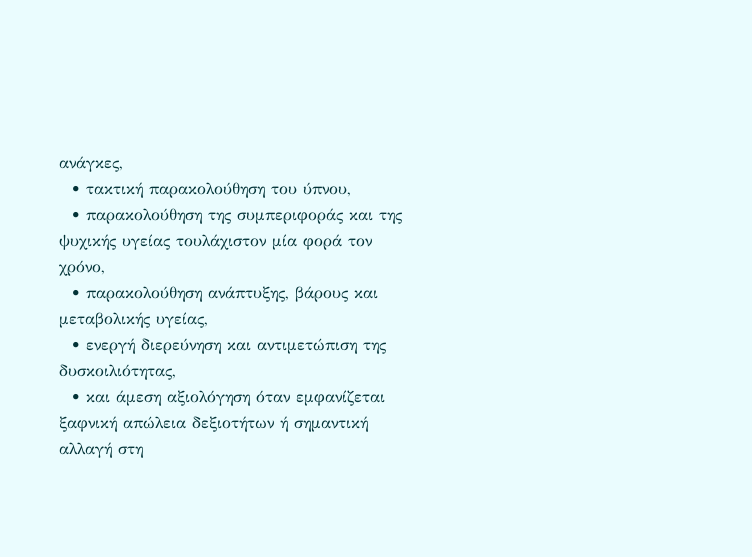ανάγκες,
  • τακτική παρακολούθηση του ύπνου,
  • παρακολούθηση της συμπεριφοράς και της ψυχικής υγείας τουλάχιστον μία φορά τον χρόνο,
  • παρακολούθηση ανάπτυξης, βάρους και μεταβολικής υγείας,
  • ενεργή διερεύνηση και αντιμετώπιση της δυσκοιλιότητας,
  • και άμεση αξιολόγηση όταν εμφανίζεται ξαφνική απώλεια δεξιοτήτων ή σημαντική αλλαγή στη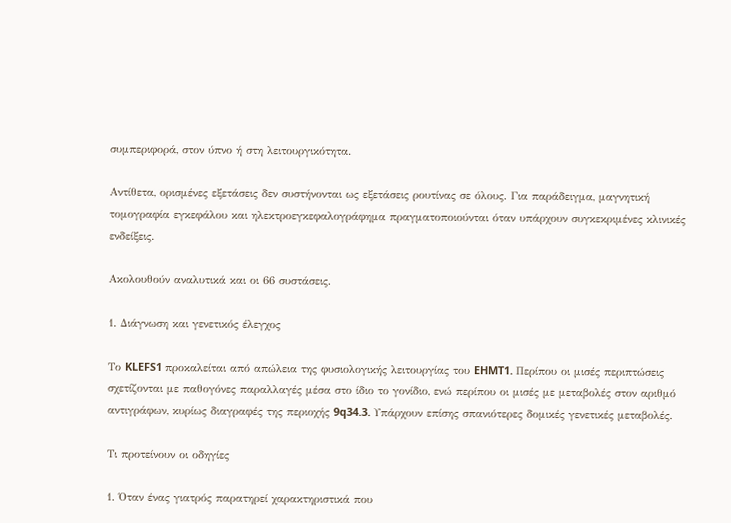συμπεριφορά, στον ύπνο ή στη λειτουργικότητα.

Αντίθετα, ορισμένες εξετάσεις δεν συστήνονται ως εξετάσεις ρουτίνας σε όλους. Για παράδειγμα, μαγνητική τομογραφία εγκεφάλου και ηλεκτροεγκεφαλογράφημα πραγματοποιούνται όταν υπάρχουν συγκεκριμένες κλινικές ενδείξεις.

Ακολουθούν αναλυτικά και οι 66 συστάσεις.

1. Διάγνωση και γενετικός έλεγχος

Το KLEFS1 προκαλείται από απώλεια της φυσιολογικής λειτουργίας του EHMT1. Περίπου οι μισές περιπτώσεις σχετίζονται με παθογόνες παραλλαγές μέσα στο ίδιο το γονίδιο, ενώ περίπου οι μισές με μεταβολές στον αριθμό αντιγράφων, κυρίως διαγραφές της περιοχής 9q34.3. Υπάρχουν επίσης σπανιότερες δομικές γενετικές μεταβολές.

Τι προτείνουν οι οδηγίες

1. Όταν ένας γιατρός παρατηρεί χαρακτηριστικά που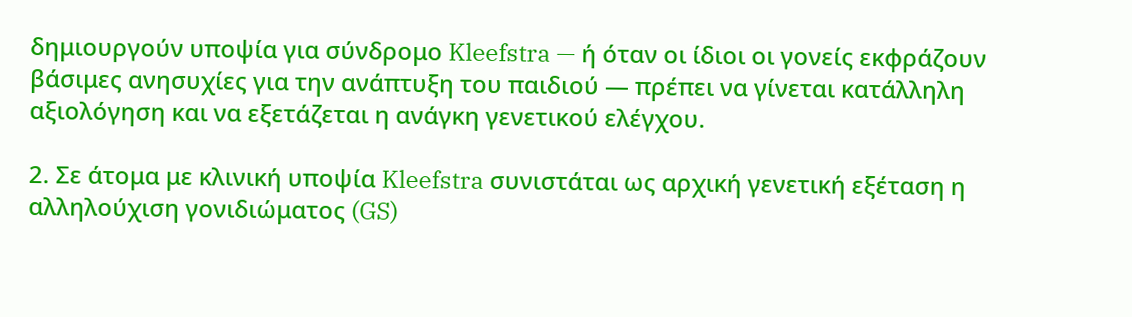δημιουργούν υποψία για σύνδρομο Kleefstra — ή όταν οι ίδιοι οι γονείς εκφράζουν βάσιμες ανησυχίες για την ανάπτυξη του παιδιού — πρέπει να γίνεται κατάλληλη αξιολόγηση και να εξετάζεται η ανάγκη γενετικού ελέγχου.

2. Σε άτομα με κλινική υποψία Kleefstra συνιστάται ως αρχική γενετική εξέταση η αλληλούχιση γονιδιώματος (GS)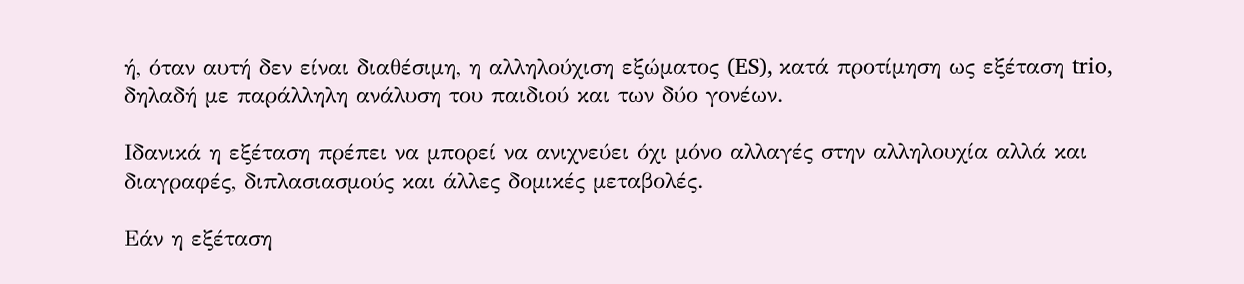ή, όταν αυτή δεν είναι διαθέσιμη, η αλληλούχιση εξώματος (ES), κατά προτίμηση ως εξέταση trio, δηλαδή με παράλληλη ανάλυση του παιδιού και των δύο γονέων.

Ιδανικά η εξέταση πρέπει να μπορεί να ανιχνεύει όχι μόνο αλλαγές στην αλληλουχία αλλά και διαγραφές, διπλασιασμούς και άλλες δομικές μεταβολές.

Εάν η εξέταση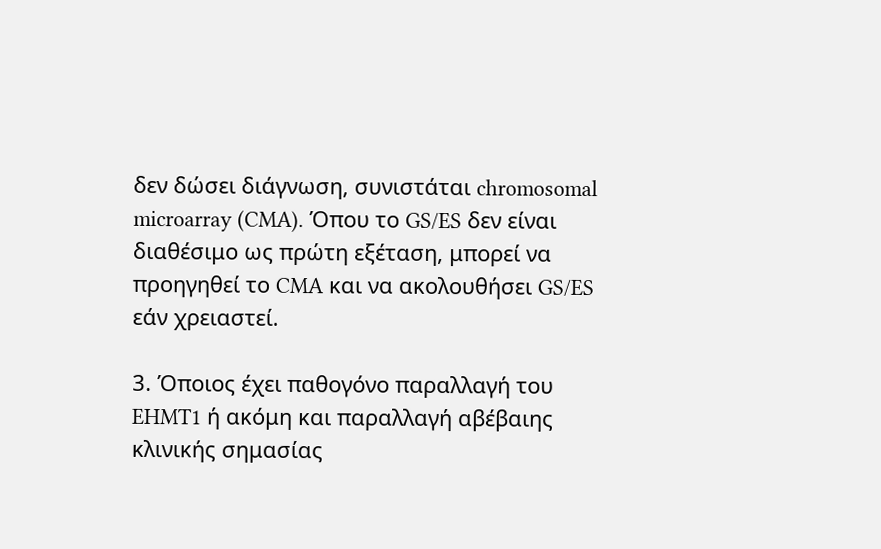δεν δώσει διάγνωση, συνιστάται chromosomal microarray (CMA). Όπου το GS/ES δεν είναι διαθέσιμο ως πρώτη εξέταση, μπορεί να προηγηθεί το CMA και να ακολουθήσει GS/ES εάν χρειαστεί.

3. Όποιος έχει παθογόνο παραλλαγή του EHMT1 ή ακόμη και παραλλαγή αβέβαιης κλινικής σημασίας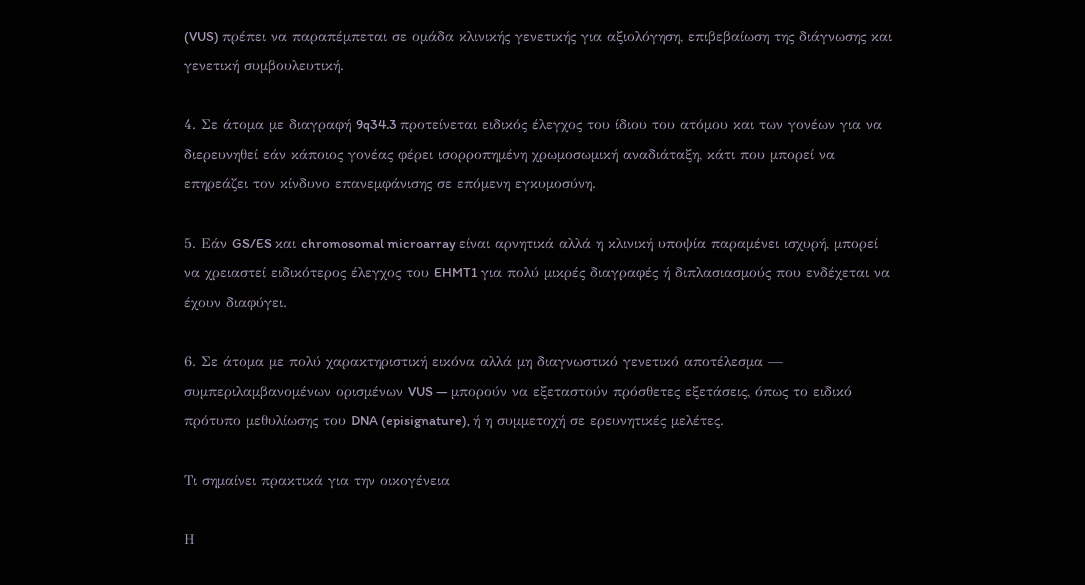(VUS) πρέπει να παραπέμπεται σε ομάδα κλινικής γενετικής για αξιολόγηση, επιβεβαίωση της διάγνωσης και γενετική συμβουλευτική.

4. Σε άτομα με διαγραφή 9q34.3 προτείνεται ειδικός έλεγχος του ίδιου του ατόμου και των γονέων για να διερευνηθεί εάν κάποιος γονέας φέρει ισορροπημένη χρωμοσωμική αναδιάταξη, κάτι που μπορεί να επηρεάζει τον κίνδυνο επανεμφάνισης σε επόμενη εγκυμοσύνη.

5. Εάν GS/ES και chromosomal microarray είναι αρνητικά αλλά η κλινική υποψία παραμένει ισχυρή, μπορεί να χρειαστεί ειδικότερος έλεγχος του EHMT1 για πολύ μικρές διαγραφές ή διπλασιασμούς που ενδέχεται να έχουν διαφύγει.

6. Σε άτομα με πολύ χαρακτηριστική εικόνα αλλά μη διαγνωστικό γενετικό αποτέλεσμα — συμπεριλαμβανομένων ορισμένων VUS — μπορούν να εξεταστούν πρόσθετες εξετάσεις, όπως το ειδικό πρότυπο μεθυλίωσης του DNA (episignature), ή η συμμετοχή σε ερευνητικές μελέτες.

Τι σημαίνει πρακτικά για την οικογένεια

Η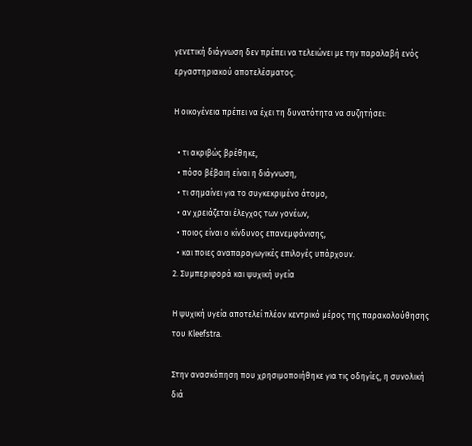γενετική διάγνωση δεν πρέπει να τελειώνει με την παραλαβή ενός εργαστηριακού αποτελέσματος.

Η οικογένεια πρέπει να έχει τη δυνατότητα να συζητήσει:

  • τι ακριβώς βρέθηκε,
  • πόσο βέβαιη είναι η διάγνωση,
  • τι σημαίνει για το συγκεκριμένο άτομο,
  • αν χρειάζεται έλεγχος των γονέων,
  • ποιος είναι ο κίνδυνος επανεμφάνισης,
  • και ποιες αναπαραγωγικές επιλογές υπάρχουν.
2. Συμπεριφορά και ψυχική υγεία

Η ψυχική υγεία αποτελεί πλέον κεντρικό μέρος της παρακολούθησης του Kleefstra.

Στην ανασκόπηση που χρησιμοποιήθηκε για τις οδηγίες, η συνολική διά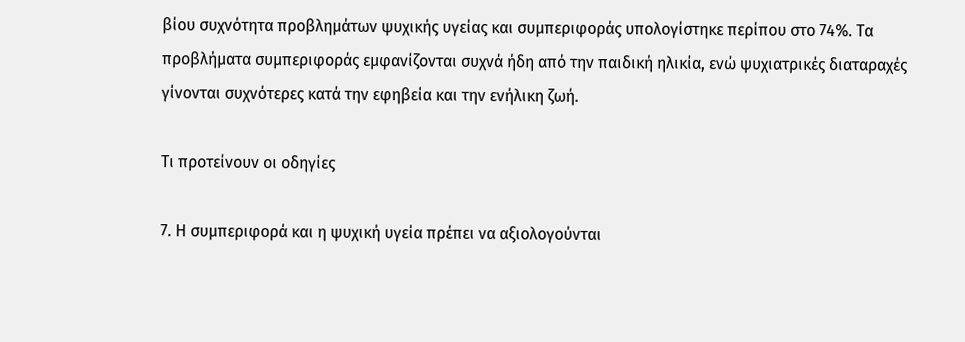βίου συχνότητα προβλημάτων ψυχικής υγείας και συμπεριφοράς υπολογίστηκε περίπου στο 74%. Τα προβλήματα συμπεριφοράς εμφανίζονται συχνά ήδη από την παιδική ηλικία, ενώ ψυχιατρικές διαταραχές γίνονται συχνότερες κατά την εφηβεία και την ενήλικη ζωή.

Τι προτείνουν οι οδηγίες

7. Η συμπεριφορά και η ψυχική υγεία πρέπει να αξιολογούνται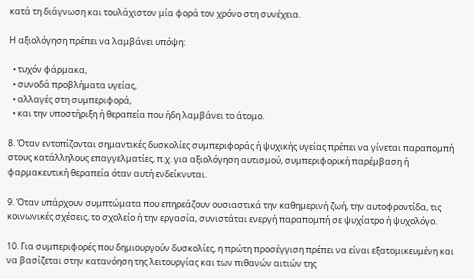κατά τη διάγνωση και τουλάχιστον μία φορά τον χρόνο στη συνέχεια.

Η αξιολόγηση πρέπει να λαμβάνει υπόψη:

  • τυχόν φάρμακα,
  • συνοδά προβλήματα υγείας,
  • αλλαγές στη συμπεριφορά,
  • και την υποστήριξη ή θεραπεία που ήδη λαμβάνει το άτομο.

8. Όταν εντοπίζονται σημαντικές δυσκολίες συμπεριφοράς ή ψυχικής υγείας πρέπει να γίνεται παραπομπή στους κατάλληλους επαγγελματίες, π.χ. για αξιολόγηση αυτισμού, συμπεριφορική παρέμβαση ή φαρμακευτική θεραπεία όταν αυτή ενδείκνυται.

9. Όταν υπάρχουν συμπτώματα που επηρεάζουν ουσιαστικά την καθημερινή ζωή, την αυτοφροντίδα, τις κοινωνικές σχέσεις, το σχολείο ή την εργασία, συνιστάται ενεργή παραπομπή σε ψυχίατρο ή ψυχολόγο.

10. Για συμπεριφορές που δημιουργούν δυσκολίες, η πρώτη προσέγγιση πρέπει να είναι εξατομικευμένη και να βασίζεται στην κατανόηση της λειτουργίας και των πιθανών αιτιών της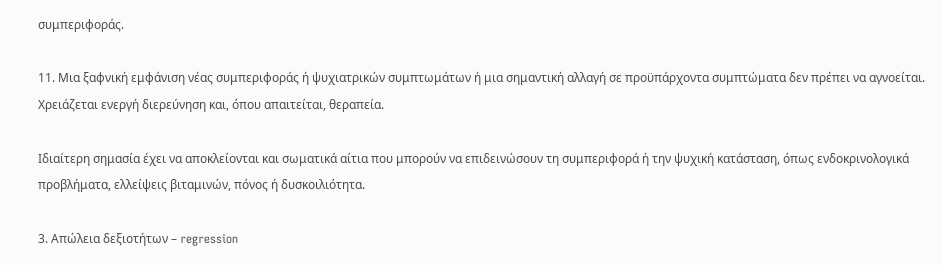συμπεριφοράς.

11. Μια ξαφνική εμφάνιση νέας συμπεριφοράς ή ψυχιατρικών συμπτωμάτων ή μια σημαντική αλλαγή σε προϋπάρχοντα συμπτώματα δεν πρέπει να αγνοείται. Χρειάζεται ενεργή διερεύνηση και, όπου απαιτείται, θεραπεία.

Ιδιαίτερη σημασία έχει να αποκλείονται και σωματικά αίτια που μπορούν να επιδεινώσουν τη συμπεριφορά ή την ψυχική κατάσταση, όπως ενδοκρινολογικά προβλήματα, ελλείψεις βιταμινών, πόνος ή δυσκοιλιότητα.

3. Απώλεια δεξιοτήτων – regression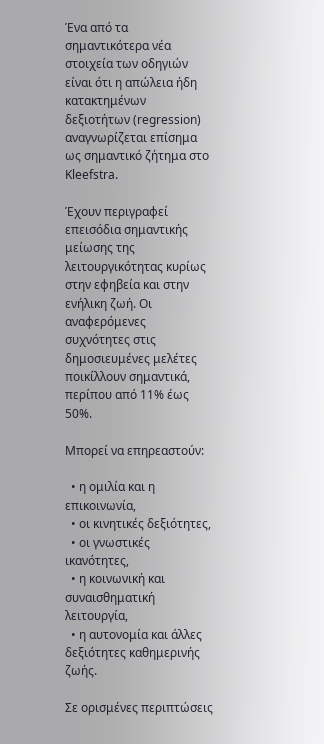Ένα από τα σημαντικότερα νέα στοιχεία των οδηγιών είναι ότι η απώλεια ήδη κατακτημένων δεξιοτήτων (regression) αναγνωρίζεται επίσημα ως σημαντικό ζήτημα στο Kleefstra.

Έχουν περιγραφεί επεισόδια σημαντικής μείωσης της λειτουργικότητας κυρίως στην εφηβεία και στην ενήλικη ζωή. Οι αναφερόμενες συχνότητες στις δημοσιευμένες μελέτες ποικίλλουν σημαντικά, περίπου από 11% έως 50%.

Μπορεί να επηρεαστούν:

  • η ομιλία και η επικοινωνία,
  • οι κινητικές δεξιότητες,
  • οι γνωστικές ικανότητες,
  • η κοινωνική και συναισθηματική λειτουργία,
  • η αυτονομία και άλλες δεξιότητες καθημερινής ζωής.

Σε ορισμένες περιπτώσεις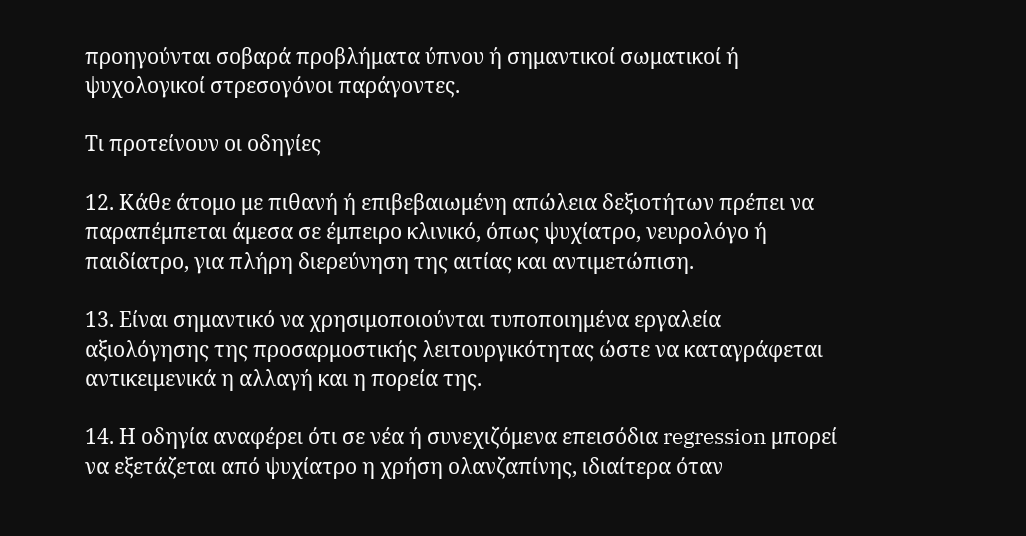προηγούνται σοβαρά προβλήματα ύπνου ή σημαντικοί σωματικοί ή ψυχολογικοί στρεσογόνοι παράγοντες.

Τι προτείνουν οι οδηγίες

12. Κάθε άτομο με πιθανή ή επιβεβαιωμένη απώλεια δεξιοτήτων πρέπει να παραπέμπεται άμεσα σε έμπειρο κλινικό, όπως ψυχίατρο, νευρολόγο ή παιδίατρο, για πλήρη διερεύνηση της αιτίας και αντιμετώπιση.

13. Είναι σημαντικό να χρησιμοποιούνται τυποποιημένα εργαλεία αξιολόγησης της προσαρμοστικής λειτουργικότητας ώστε να καταγράφεται αντικειμενικά η αλλαγή και η πορεία της.

14. Η οδηγία αναφέρει ότι σε νέα ή συνεχιζόμενα επεισόδια regression μπορεί να εξετάζεται από ψυχίατρο η χρήση ολανζαπίνης, ιδιαίτερα όταν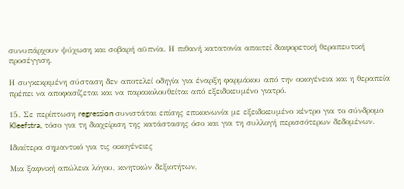συνυπάρχουν ψύχωση και σοβαρή αϋπνία. Η πιθανή κατατονία απαιτεί διαφορετική θεραπευτική προσέγγιση.

Η συγκεκριμένη σύσταση δεν αποτελεί οδηγία για έναρξη φαρμάκου από την οικογένεια και η θεραπεία πρέπει να αποφασίζεται και να παρακολουθείται από εξειδικευμένο γιατρό.

15. Σε περίπτωση regression συνιστάται επίσης επικοινωνία με εξειδικευμένο κέντρο για το σύνδρομο Kleefstra, τόσο για τη διαχείριση της κατάστασης όσο και για τη συλλογή περισσότερων δεδομένων.

Ιδιαίτερα σημαντικό για τις οικογένειες

Μια ξαφνική απώλεια λόγου, κινητικών δεξιοτήτων,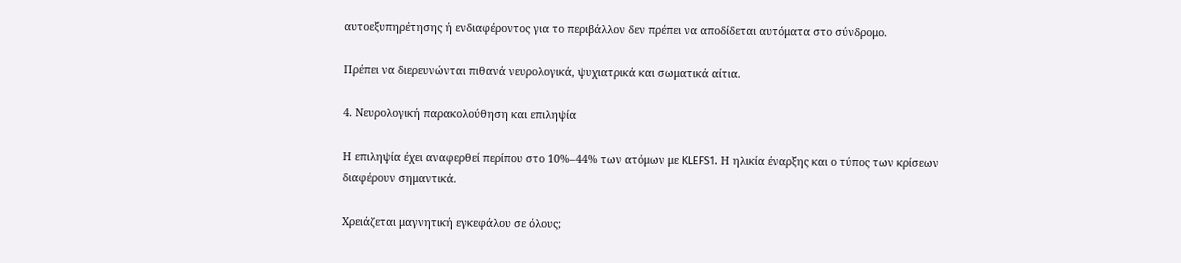αυτοεξυπηρέτησης ή ενδιαφέροντος για το περιβάλλον δεν πρέπει να αποδίδεται αυτόματα στο σύνδρομο.

Πρέπει να διερευνώνται πιθανά νευρολογικά, ψυχιατρικά και σωματικά αίτια.

4. Νευρολογική παρακολούθηση και επιληψία

Η επιληψία έχει αναφερθεί περίπου στο 10%–44% των ατόμων με KLEFS1. Η ηλικία έναρξης και ο τύπος των κρίσεων διαφέρουν σημαντικά.

Χρειάζεται μαγνητική εγκεφάλου σε όλους;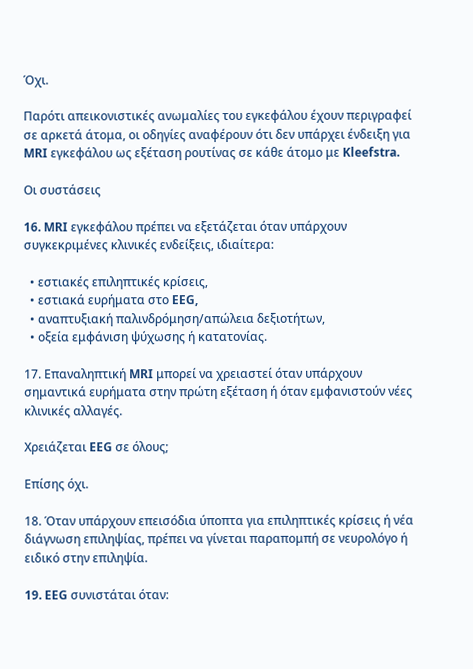Όχι.

Παρότι απεικονιστικές ανωμαλίες του εγκεφάλου έχουν περιγραφεί σε αρκετά άτομα, οι οδηγίες αναφέρουν ότι δεν υπάρχει ένδειξη για MRI εγκεφάλου ως εξέταση ρουτίνας σε κάθε άτομο με Kleefstra.

Οι συστάσεις

16. MRI εγκεφάλου πρέπει να εξετάζεται όταν υπάρχουν συγκεκριμένες κλινικές ενδείξεις, ιδιαίτερα:

  • εστιακές επιληπτικές κρίσεις,
  • εστιακά ευρήματα στο EEG,
  • αναπτυξιακή παλινδρόμηση/απώλεια δεξιοτήτων,
  • οξεία εμφάνιση ψύχωσης ή κατατονίας.

17. Επαναληπτική MRI μπορεί να χρειαστεί όταν υπάρχουν σημαντικά ευρήματα στην πρώτη εξέταση ή όταν εμφανιστούν νέες κλινικές αλλαγές.

Χρειάζεται EEG σε όλους;

Επίσης όχι.

18. Όταν υπάρχουν επεισόδια ύποπτα για επιληπτικές κρίσεις ή νέα διάγνωση επιληψίας, πρέπει να γίνεται παραπομπή σε νευρολόγο ή ειδικό στην επιληψία.

19. EEG συνιστάται όταν: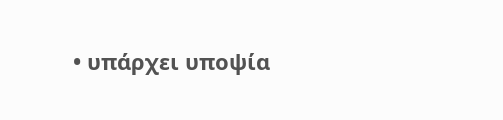• υπάρχει υποψία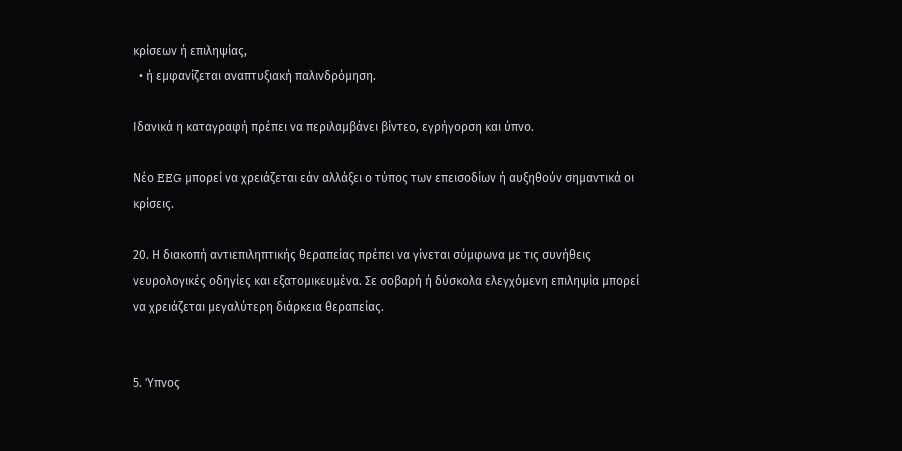κρίσεων ή επιληψίας,
  • ή εμφανίζεται αναπτυξιακή παλινδρόμηση.

Ιδανικά η καταγραφή πρέπει να περιλαμβάνει βίντεο, εγρήγορση και ύπνο.

Νέο EEG μπορεί να χρειάζεται εάν αλλάξει ο τύπος των επεισοδίων ή αυξηθούν σημαντικά οι κρίσεις.

20. Η διακοπή αντιεπιληπτικής θεραπείας πρέπει να γίνεται σύμφωνα με τις συνήθεις νευρολογικές οδηγίες και εξατομικευμένα. Σε σοβαρή ή δύσκολα ελεγχόμενη επιληψία μπορεί να χρειάζεται μεγαλύτερη διάρκεια θεραπείας.


5. Ύπνος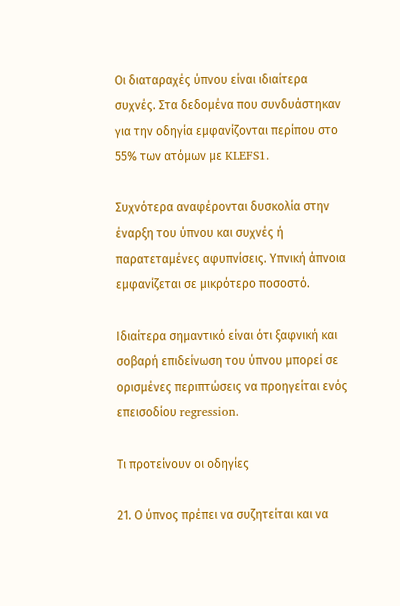Οι διαταραχές ύπνου είναι ιδιαίτερα συχνές. Στα δεδομένα που συνδυάστηκαν για την οδηγία εμφανίζονται περίπου στο 55% των ατόμων με KLEFS1.

Συχνότερα αναφέρονται δυσκολία στην έναρξη του ύπνου και συχνές ή παρατεταμένες αφυπνίσεις. Υπνική άπνοια εμφανίζεται σε μικρότερο ποσοστό.

Ιδιαίτερα σημαντικό είναι ότι ξαφνική και σοβαρή επιδείνωση του ύπνου μπορεί σε ορισμένες περιπτώσεις να προηγείται ενός επεισοδίου regression.

Τι προτείνουν οι οδηγίες

21. Ο ύπνος πρέπει να συζητείται και να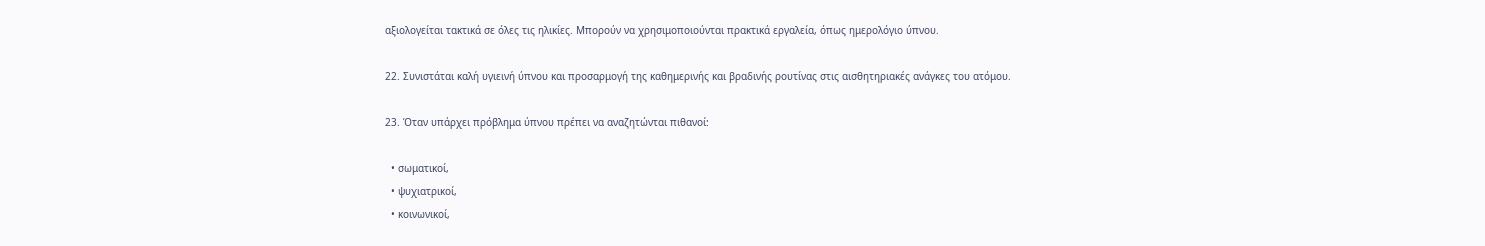αξιολογείται τακτικά σε όλες τις ηλικίες. Μπορούν να χρησιμοποιούνται πρακτικά εργαλεία, όπως ημερολόγιο ύπνου.

22. Συνιστάται καλή υγιεινή ύπνου και προσαρμογή της καθημερινής και βραδινής ρουτίνας στις αισθητηριακές ανάγκες του ατόμου.

23. Όταν υπάρχει πρόβλημα ύπνου πρέπει να αναζητώνται πιθανοί:

  • σωματικοί,
  • ψυχιατρικοί,
  • κοινωνικοί,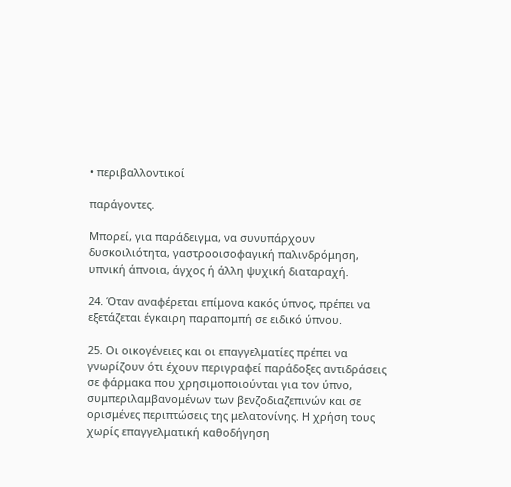• περιβαλλοντικοί

παράγοντες.

Μπορεί, για παράδειγμα, να συνυπάρχουν δυσκοιλιότητα, γαστροοισοφαγική παλινδρόμηση, υπνική άπνοια, άγχος ή άλλη ψυχική διαταραχή.

24. Όταν αναφέρεται επίμονα κακός ύπνος, πρέπει να εξετάζεται έγκαιρη παραπομπή σε ειδικό ύπνου.

25. Οι οικογένειες και οι επαγγελματίες πρέπει να γνωρίζουν ότι έχουν περιγραφεί παράδοξες αντιδράσεις σε φάρμακα που χρησιμοποιούνται για τον ύπνο, συμπεριλαμβανομένων των βενζοδιαζεπινών και σε ορισμένες περιπτώσεις της μελατονίνης. Η χρήση τους χωρίς επαγγελματική καθοδήγηση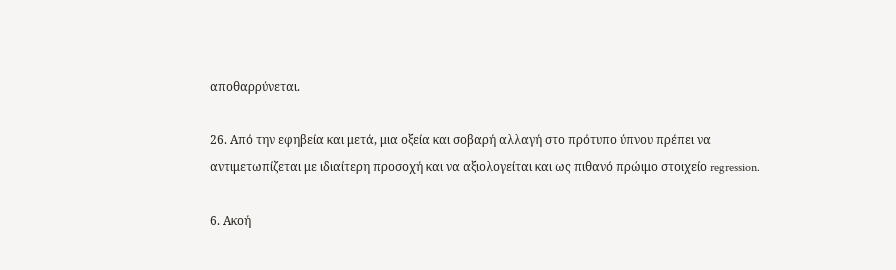αποθαρρύνεται.

26. Από την εφηβεία και μετά, μια οξεία και σοβαρή αλλαγή στο πρότυπο ύπνου πρέπει να αντιμετωπίζεται με ιδιαίτερη προσοχή και να αξιολογείται και ως πιθανό πρώιμο στοιχείο regression.

6. Ακοή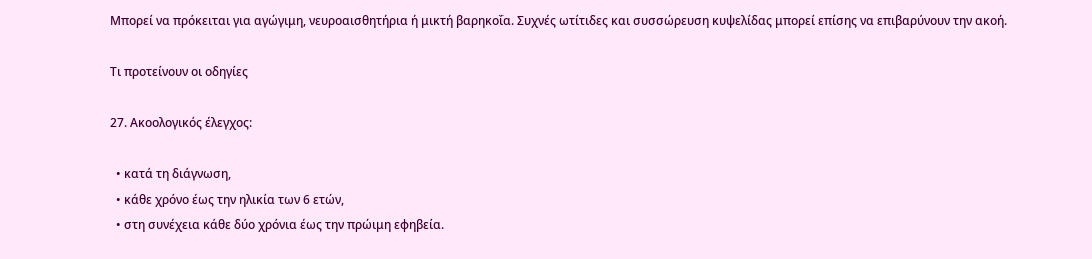Μπορεί να πρόκειται για αγώγιμη, νευροαισθητήρια ή μικτή βαρηκοΐα. Συχνές ωτίτιδες και συσσώρευση κυψελίδας μπορεί επίσης να επιβαρύνουν την ακοή.

Τι προτείνουν οι οδηγίες

27. Ακοολογικός έλεγχος:

  • κατά τη διάγνωση,
  • κάθε χρόνο έως την ηλικία των 6 ετών,
  • στη συνέχεια κάθε δύο χρόνια έως την πρώιμη εφηβεία.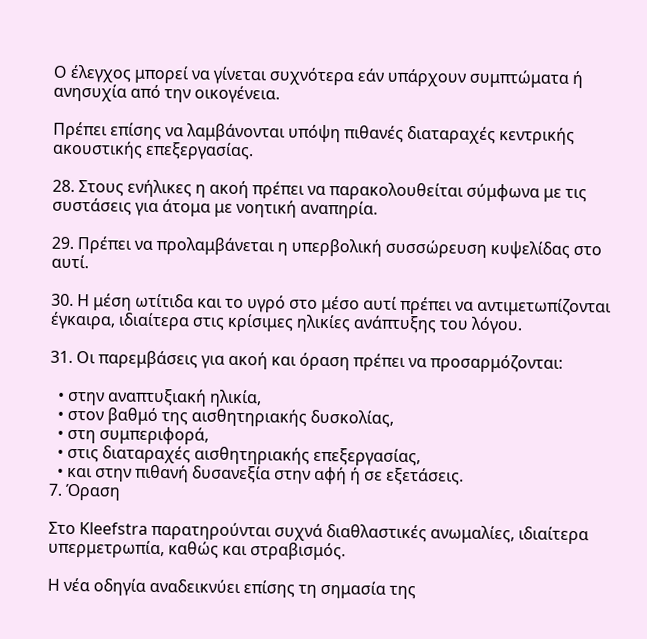Ο έλεγχος μπορεί να γίνεται συχνότερα εάν υπάρχουν συμπτώματα ή ανησυχία από την οικογένεια.

Πρέπει επίσης να λαμβάνονται υπόψη πιθανές διαταραχές κεντρικής ακουστικής επεξεργασίας.

28. Στους ενήλικες η ακοή πρέπει να παρακολουθείται σύμφωνα με τις συστάσεις για άτομα με νοητική αναπηρία.

29. Πρέπει να προλαμβάνεται η υπερβολική συσσώρευση κυψελίδας στο αυτί.

30. Η μέση ωτίτιδα και το υγρό στο μέσο αυτί πρέπει να αντιμετωπίζονται έγκαιρα, ιδιαίτερα στις κρίσιμες ηλικίες ανάπτυξης του λόγου.

31. Οι παρεμβάσεις για ακοή και όραση πρέπει να προσαρμόζονται:

  • στην αναπτυξιακή ηλικία,
  • στον βαθμό της αισθητηριακής δυσκολίας,
  • στη συμπεριφορά,
  • στις διαταραχές αισθητηριακής επεξεργασίας,
  • και στην πιθανή δυσανεξία στην αφή ή σε εξετάσεις.
7. Όραση

Στο Kleefstra παρατηρούνται συχνά διαθλαστικές ανωμαλίες, ιδιαίτερα υπερμετρωπία, καθώς και στραβισμός.

Η νέα οδηγία αναδεικνύει επίσης τη σημασία της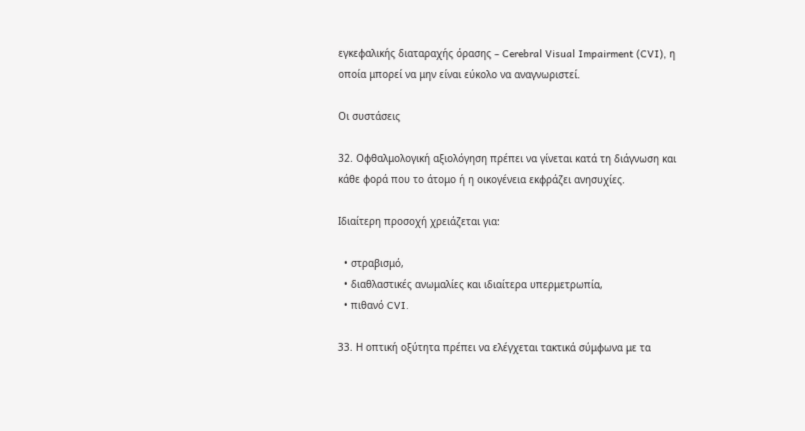εγκεφαλικής διαταραχής όρασης – Cerebral Visual Impairment (CVI), η οποία μπορεί να μην είναι εύκολο να αναγνωριστεί.

Οι συστάσεις

32. Οφθαλμολογική αξιολόγηση πρέπει να γίνεται κατά τη διάγνωση και κάθε φορά που το άτομο ή η οικογένεια εκφράζει ανησυχίες.

Ιδιαίτερη προσοχή χρειάζεται για:

  • στραβισμό,
  • διαθλαστικές ανωμαλίες και ιδιαίτερα υπερμετρωπία,
  • πιθανό CVI.

33. Η οπτική οξύτητα πρέπει να ελέγχεται τακτικά σύμφωνα με τα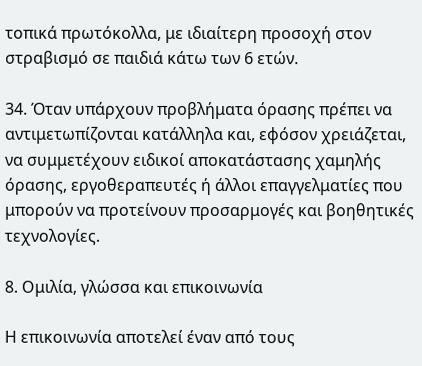τοπικά πρωτόκολλα, με ιδιαίτερη προσοχή στον στραβισμό σε παιδιά κάτω των 6 ετών.

34. Όταν υπάρχουν προβλήματα όρασης πρέπει να αντιμετωπίζονται κατάλληλα και, εφόσον χρειάζεται, να συμμετέχουν ειδικοί αποκατάστασης χαμηλής όρασης, εργοθεραπευτές ή άλλοι επαγγελματίες που μπορούν να προτείνουν προσαρμογές και βοηθητικές τεχνολογίες.

8. Ομιλία, γλώσσα και επικοινωνία

Η επικοινωνία αποτελεί έναν από τους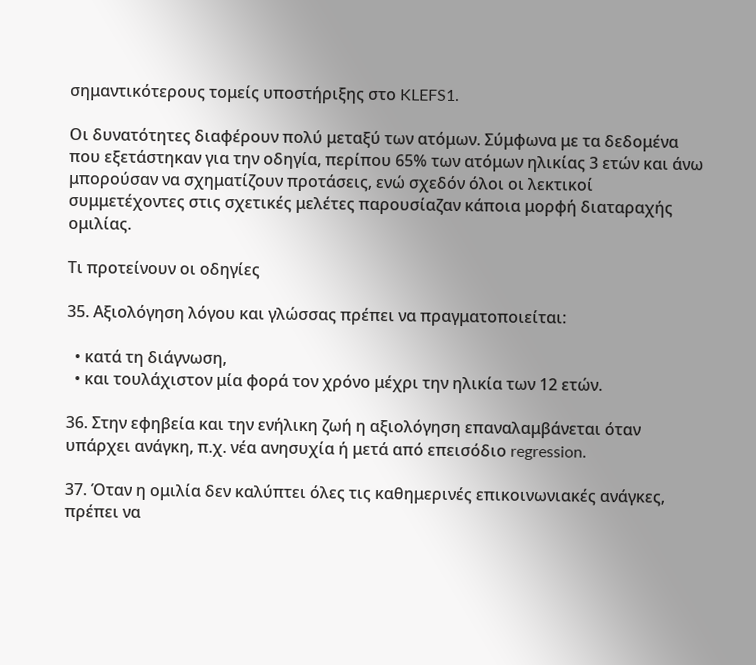σημαντικότερους τομείς υποστήριξης στο KLEFS1.

Οι δυνατότητες διαφέρουν πολύ μεταξύ των ατόμων. Σύμφωνα με τα δεδομένα που εξετάστηκαν για την οδηγία, περίπου 65% των ατόμων ηλικίας 3 ετών και άνω μπορούσαν να σχηματίζουν προτάσεις, ενώ σχεδόν όλοι οι λεκτικοί συμμετέχοντες στις σχετικές μελέτες παρουσίαζαν κάποια μορφή διαταραχής ομιλίας.

Τι προτείνουν οι οδηγίες

35. Αξιολόγηση λόγου και γλώσσας πρέπει να πραγματοποιείται:

  • κατά τη διάγνωση,
  • και τουλάχιστον μία φορά τον χρόνο μέχρι την ηλικία των 12 ετών.

36. Στην εφηβεία και την ενήλικη ζωή η αξιολόγηση επαναλαμβάνεται όταν υπάρχει ανάγκη, π.χ. νέα ανησυχία ή μετά από επεισόδιο regression.

37. Όταν η ομιλία δεν καλύπτει όλες τις καθημερινές επικοινωνιακές ανάγκες, πρέπει να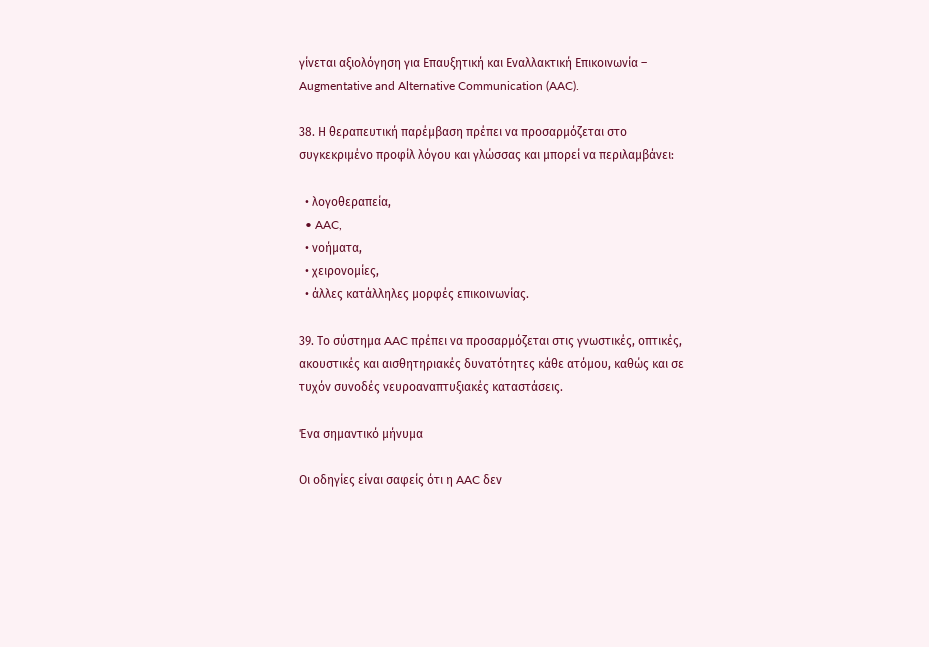γίνεται αξιολόγηση για Επαυξητική και Εναλλακτική Επικοινωνία – Augmentative and Alternative Communication (AAC).

38. Η θεραπευτική παρέμβαση πρέπει να προσαρμόζεται στο συγκεκριμένο προφίλ λόγου και γλώσσας και μπορεί να περιλαμβάνει:

  • λογοθεραπεία,
  • AAC,
  • νοήματα,
  • χειρονομίες,
  • άλλες κατάλληλες μορφές επικοινωνίας.

39. Το σύστημα AAC πρέπει να προσαρμόζεται στις γνωστικές, οπτικές, ακουστικές και αισθητηριακές δυνατότητες κάθε ατόμου, καθώς και σε τυχόν συνοδές νευροαναπτυξιακές καταστάσεις.

Ένα σημαντικό μήνυμα

Οι οδηγίες είναι σαφείς ότι η AAC δεν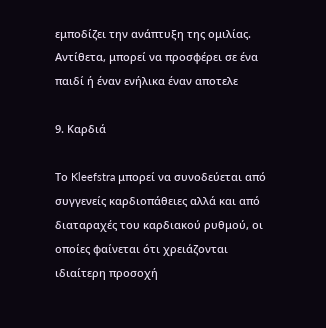εμποδίζει την ανάπτυξη της ομιλίας. Αντίθετα, μπορεί να προσφέρει σε ένα παιδί ή έναν ενήλικα έναν αποτελε

9. Καρδιά

Το Kleefstra μπορεί να συνοδεύεται από συγγενείς καρδιοπάθειες αλλά και από διαταραχές του καρδιακού ρυθμού, οι οποίες φαίνεται ότι χρειάζονται ιδιαίτερη προσοχή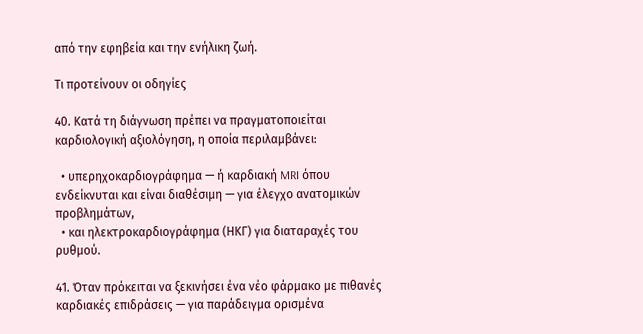από την εφηβεία και την ενήλικη ζωή.

Τι προτείνουν οι οδηγίες

40. Κατά τη διάγνωση πρέπει να πραγματοποιείται καρδιολογική αξιολόγηση, η οποία περιλαμβάνει:

  • υπερηχοκαρδιογράφημα — ή καρδιακή MRI όπου ενδείκνυται και είναι διαθέσιμη — για έλεγχο ανατομικών προβλημάτων,
  • και ηλεκτροκαρδιογράφημα (ΗΚΓ) για διαταραχές του ρυθμού.

41. Όταν πρόκειται να ξεκινήσει ένα νέο φάρμακο με πιθανές καρδιακές επιδράσεις — για παράδειγμα ορισμένα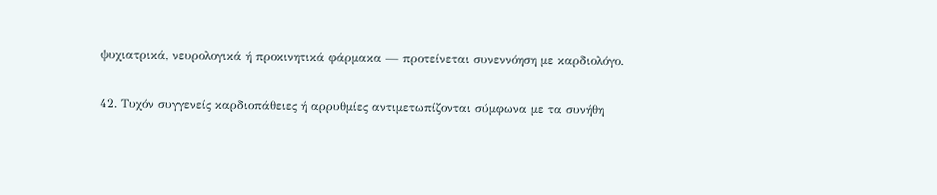ψυχιατρικά, νευρολογικά ή προκινητικά φάρμακα — προτείνεται συνεννόηση με καρδιολόγο.

42. Τυχόν συγγενείς καρδιοπάθειες ή αρρυθμίες αντιμετωπίζονται σύμφωνα με τα συνήθη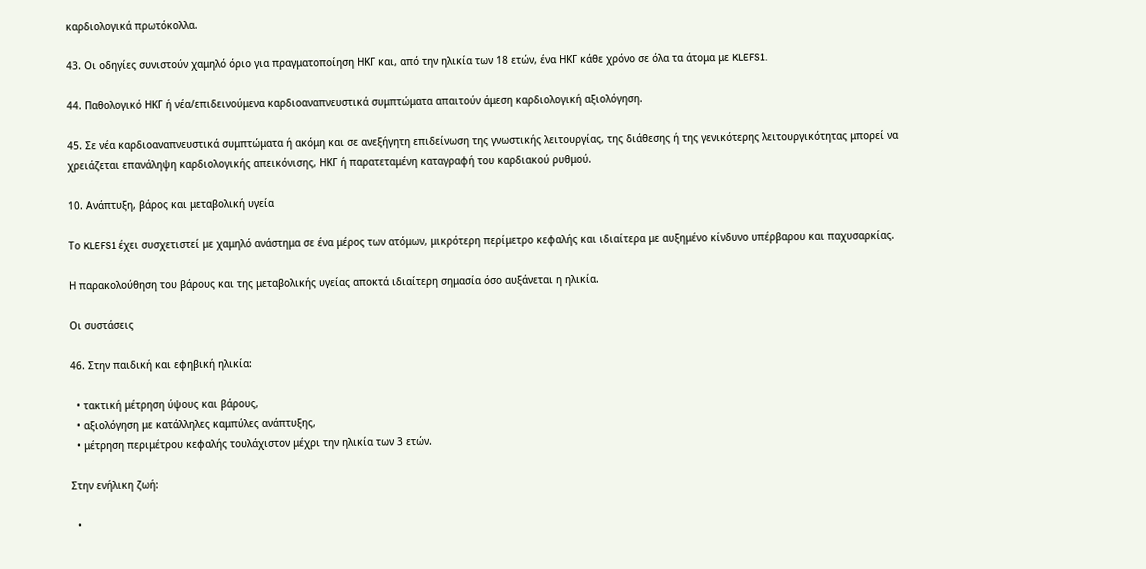καρδιολογικά πρωτόκολλα.

43. Οι οδηγίες συνιστούν χαμηλό όριο για πραγματοποίηση ΗΚΓ και, από την ηλικία των 18 ετών, ένα ΗΚΓ κάθε χρόνο σε όλα τα άτομα με KLEFS1.

44. Παθολογικό ΗΚΓ ή νέα/επιδεινούμενα καρδιοαναπνευστικά συμπτώματα απαιτούν άμεση καρδιολογική αξιολόγηση.

45. Σε νέα καρδιοαναπνευστικά συμπτώματα ή ακόμη και σε ανεξήγητη επιδείνωση της γνωστικής λειτουργίας, της διάθεσης ή της γενικότερης λειτουργικότητας μπορεί να χρειάζεται επανάληψη καρδιολογικής απεικόνισης, ΗΚΓ ή παρατεταμένη καταγραφή του καρδιακού ρυθμού.

10. Ανάπτυξη, βάρος και μεταβολική υγεία

Το KLEFS1 έχει συσχετιστεί με χαμηλό ανάστημα σε ένα μέρος των ατόμων, μικρότερη περίμετρο κεφαλής και ιδιαίτερα με αυξημένο κίνδυνο υπέρβαρου και παχυσαρκίας.

Η παρακολούθηση του βάρους και της μεταβολικής υγείας αποκτά ιδιαίτερη σημασία όσο αυξάνεται η ηλικία.

Οι συστάσεις

46. Στην παιδική και εφηβική ηλικία:

  • τακτική μέτρηση ύψους και βάρους,
  • αξιολόγηση με κατάλληλες καμπύλες ανάπτυξης,
  • μέτρηση περιμέτρου κεφαλής τουλάχιστον μέχρι την ηλικία των 3 ετών.

Στην ενήλικη ζωή:

  •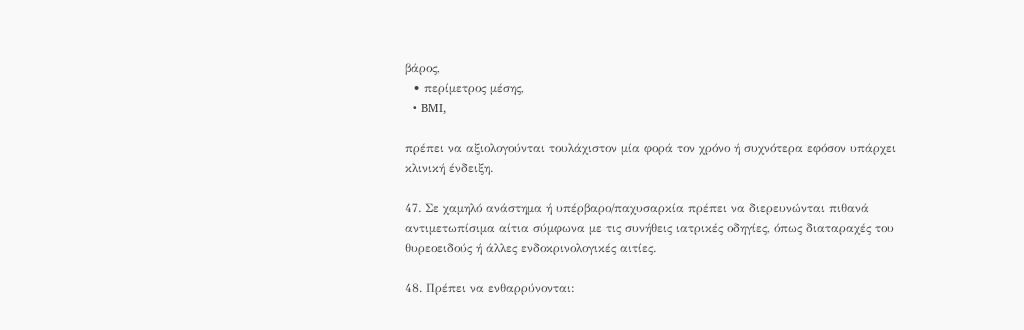βάρος,
  • περίμετρος μέσης,
  • BMI,

πρέπει να αξιολογούνται τουλάχιστον μία φορά τον χρόνο ή συχνότερα εφόσον υπάρχει κλινική ένδειξη.

47. Σε χαμηλό ανάστημα ή υπέρβαρο/παχυσαρκία πρέπει να διερευνώνται πιθανά αντιμετωπίσιμα αίτια σύμφωνα με τις συνήθεις ιατρικές οδηγίες, όπως διαταραχές του θυρεοειδούς ή άλλες ενδοκρινολογικές αιτίες.

48. Πρέπει να ενθαρρύνονται: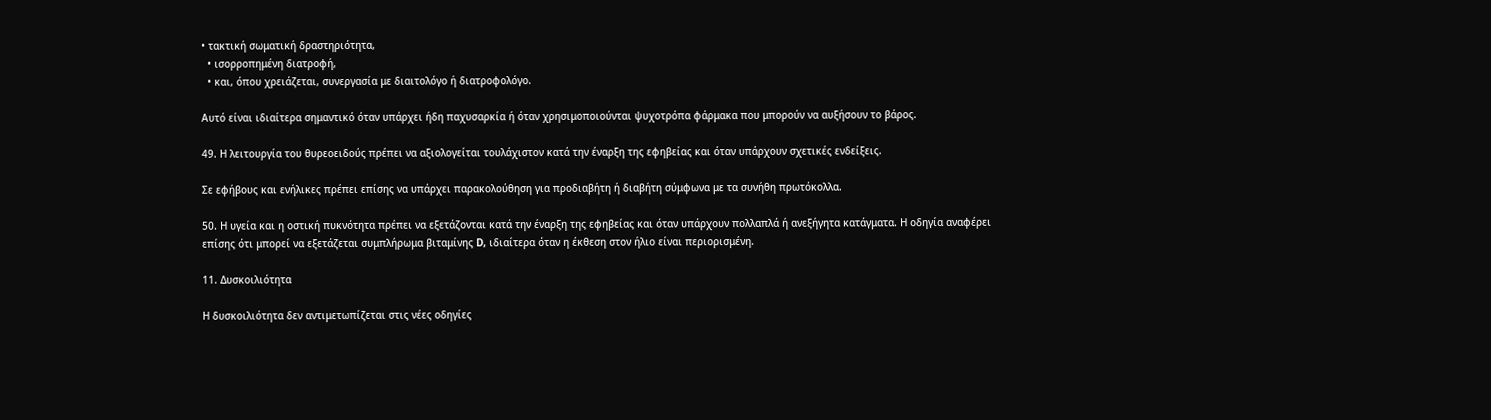• τακτική σωματική δραστηριότητα,
  • ισορροπημένη διατροφή,
  • και, όπου χρειάζεται, συνεργασία με διαιτολόγο ή διατροφολόγο.

Αυτό είναι ιδιαίτερα σημαντικό όταν υπάρχει ήδη παχυσαρκία ή όταν χρησιμοποιούνται ψυχοτρόπα φάρμακα που μπορούν να αυξήσουν το βάρος.

49. Η λειτουργία του θυρεοειδούς πρέπει να αξιολογείται τουλάχιστον κατά την έναρξη της εφηβείας και όταν υπάρχουν σχετικές ενδείξεις.

Σε εφήβους και ενήλικες πρέπει επίσης να υπάρχει παρακολούθηση για προδιαβήτη ή διαβήτη σύμφωνα με τα συνήθη πρωτόκολλα.

50. Η υγεία και η οστική πυκνότητα πρέπει να εξετάζονται κατά την έναρξη της εφηβείας και όταν υπάρχουν πολλαπλά ή ανεξήγητα κατάγματα. Η οδηγία αναφέρει επίσης ότι μπορεί να εξετάζεται συμπλήρωμα βιταμίνης D, ιδιαίτερα όταν η έκθεση στον ήλιο είναι περιορισμένη.

11. Δυσκοιλιότητα

Η δυσκοιλιότητα δεν αντιμετωπίζεται στις νέες οδηγίες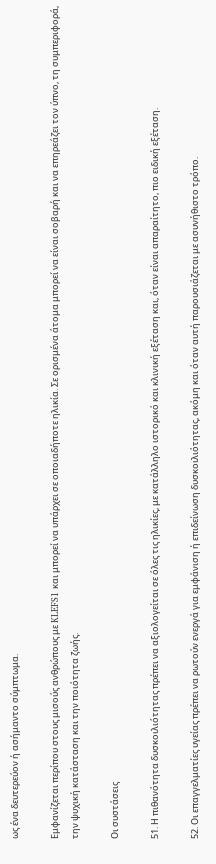ως ένα δευτερεύον ή ασήμαντο σύμπτωμα.

Εμφανίζεται περίπου στους μισούς ανθρώπους με KLEFS1 και μπορεί να υπάρχει σε οποιαδήποτε ηλικία. Σε ορισμένα άτομα μπορεί να είναι σοβαρή και να επηρεάζει τον ύπνο, τη συμπεριφορά, την ψυχική κατάσταση και την ποιότητα ζωής.

Οι συστάσεις

51. Η πιθανότητα δυσκοιλιότητας πρέπει να αξιολογείται σε όλες τις ηλικίες, με κατάλληλο ιστορικό και κλινική εξέταση και, όταν είναι απαραίτητο, πιο ειδική εξέταση.

52. Οι επαγγελματίες υγείας πρέπει να ρωτούν ενεργά για εμφάνιση ή επιδείνωση δυσκοιλιότητας, ακόμη και όταν αυτή παρουσιάζεται με ασυνήθιστο τρόπο.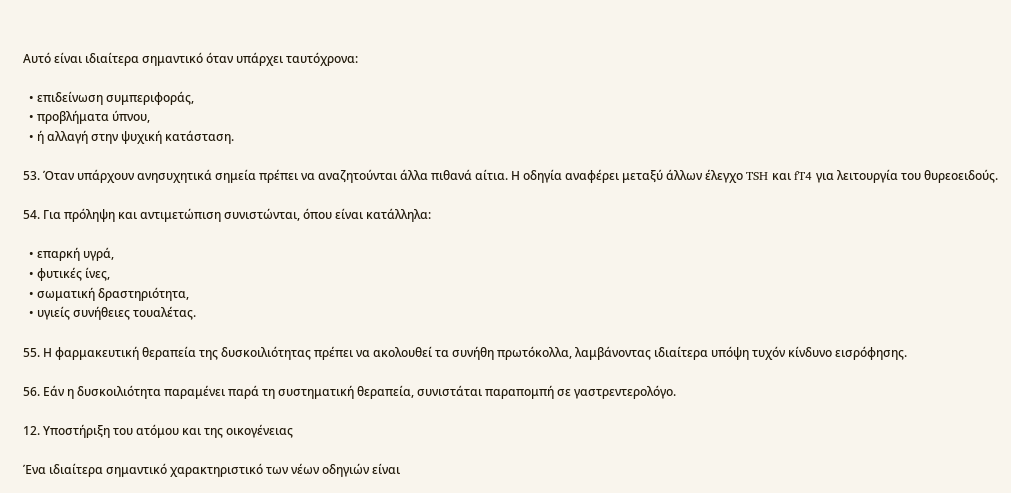Αυτό είναι ιδιαίτερα σημαντικό όταν υπάρχει ταυτόχρονα:

  • επιδείνωση συμπεριφοράς,
  • προβλήματα ύπνου,
  • ή αλλαγή στην ψυχική κατάσταση.

53. Όταν υπάρχουν ανησυχητικά σημεία πρέπει να αναζητούνται άλλα πιθανά αίτια. Η οδηγία αναφέρει μεταξύ άλλων έλεγχο TSH και fT4 για λειτουργία του θυρεοειδούς.

54. Για πρόληψη και αντιμετώπιση συνιστώνται, όπου είναι κατάλληλα:

  • επαρκή υγρά,
  • φυτικές ίνες,
  • σωματική δραστηριότητα,
  • υγιείς συνήθειες τουαλέτας.

55. Η φαρμακευτική θεραπεία της δυσκοιλιότητας πρέπει να ακολουθεί τα συνήθη πρωτόκολλα, λαμβάνοντας ιδιαίτερα υπόψη τυχόν κίνδυνο εισρόφησης.

56. Εάν η δυσκοιλιότητα παραμένει παρά τη συστηματική θεραπεία, συνιστάται παραπομπή σε γαστρεντερολόγο.

12. Υποστήριξη του ατόμου και της οικογένειας

Ένα ιδιαίτερα σημαντικό χαρακτηριστικό των νέων οδηγιών είναι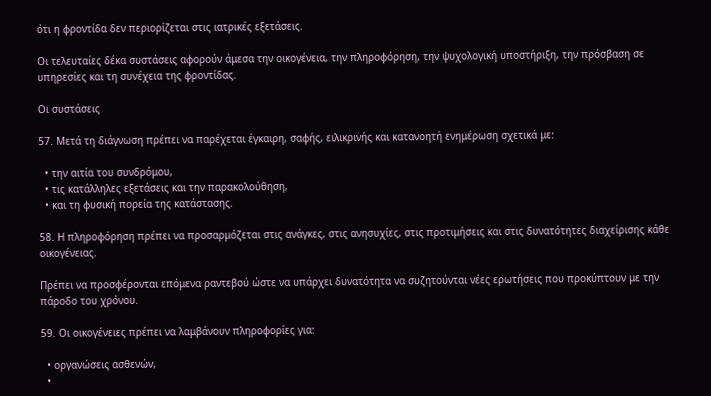ότι η φροντίδα δεν περιορίζεται στις ιατρικές εξετάσεις.

Οι τελευταίες δέκα συστάσεις αφορούν άμεσα την οικογένεια, την πληροφόρηση, την ψυχολογική υποστήριξη, την πρόσβαση σε υπηρεσίες και τη συνέχεια της φροντίδας.

Οι συστάσεις

57. Μετά τη διάγνωση πρέπει να παρέχεται έγκαιρη, σαφής, ειλικρινής και κατανοητή ενημέρωση σχετικά με:

  • την αιτία του συνδρόμου,
  • τις κατάλληλες εξετάσεις και την παρακολούθηση,
  • και τη φυσική πορεία της κατάστασης.

58. Η πληροφόρηση πρέπει να προσαρμόζεται στις ανάγκες, στις ανησυχίες, στις προτιμήσεις και στις δυνατότητες διαχείρισης κάθε οικογένειας.

Πρέπει να προσφέρονται επόμενα ραντεβού ώστε να υπάρχει δυνατότητα να συζητούνται νέες ερωτήσεις που προκύπτουν με την πάροδο του χρόνου.

59. Οι οικογένειες πρέπει να λαμβάνουν πληροφορίες για:

  • οργανώσεις ασθενών,
  •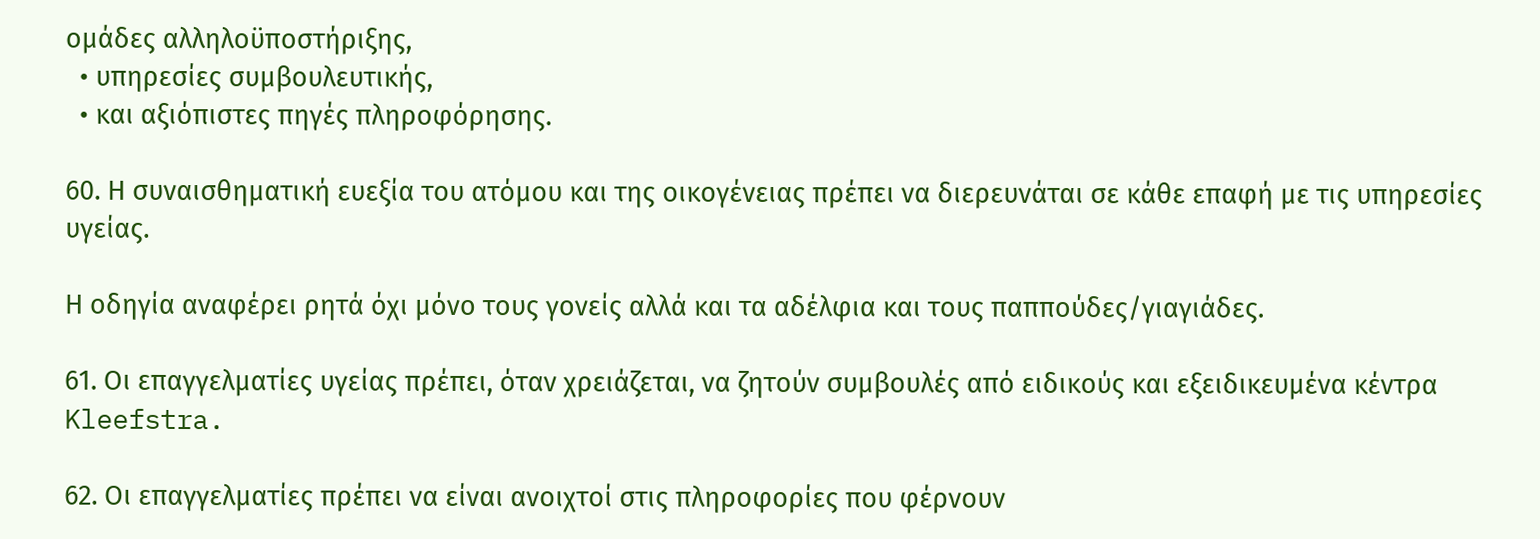ομάδες αλληλοϋποστήριξης,
  • υπηρεσίες συμβουλευτικής,
  • και αξιόπιστες πηγές πληροφόρησης.

60. Η συναισθηματική ευεξία του ατόμου και της οικογένειας πρέπει να διερευνάται σε κάθε επαφή με τις υπηρεσίες υγείας.

Η οδηγία αναφέρει ρητά όχι μόνο τους γονείς αλλά και τα αδέλφια και τους παππούδες/γιαγιάδες.

61. Οι επαγγελματίες υγείας πρέπει, όταν χρειάζεται, να ζητούν συμβουλές από ειδικούς και εξειδικευμένα κέντρα Kleefstra.

62. Οι επαγγελματίες πρέπει να είναι ανοιχτοί στις πληροφορίες που φέρνουν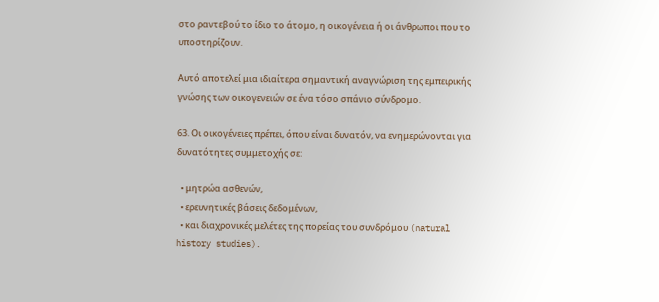στο ραντεβού το ίδιο το άτομο, η οικογένεια ή οι άνθρωποι που το υποστηρίζουν.

Αυτό αποτελεί μια ιδιαίτερα σημαντική αναγνώριση της εμπειρικής γνώσης των οικογενειών σε ένα τόσο σπάνιο σύνδρομο.

63. Οι οικογένειες πρέπει, όπου είναι δυνατόν, να ενημερώνονται για δυνατότητες συμμετοχής σε:

  • μητρώα ασθενών,
  • ερευνητικές βάσεις δεδομένων,
  • και διαχρονικές μελέτες της πορείας του συνδρόμου (natural history studies).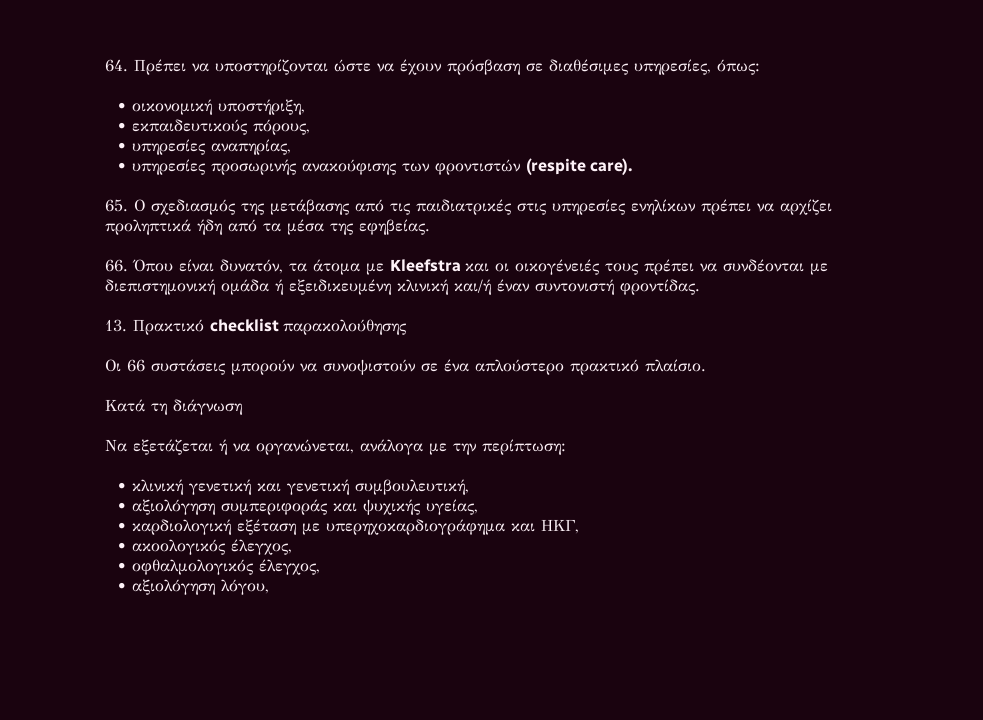64. Πρέπει να υποστηρίζονται ώστε να έχουν πρόσβαση σε διαθέσιμες υπηρεσίες, όπως:

  • οικονομική υποστήριξη,
  • εκπαιδευτικούς πόρους,
  • υπηρεσίες αναπηρίας,
  • υπηρεσίες προσωρινής ανακούφισης των φροντιστών (respite care).

65. Ο σχεδιασμός της μετάβασης από τις παιδιατρικές στις υπηρεσίες ενηλίκων πρέπει να αρχίζει προληπτικά ήδη από τα μέσα της εφηβείας.

66. Όπου είναι δυνατόν, τα άτομα με Kleefstra και οι οικογένειές τους πρέπει να συνδέονται με διεπιστημονική ομάδα ή εξειδικευμένη κλινική και/ή έναν συντονιστή φροντίδας.

13. Πρακτικό checklist παρακολούθησης

Οι 66 συστάσεις μπορούν να συνοψιστούν σε ένα απλούστερο πρακτικό πλαίσιο.

Κατά τη διάγνωση

Να εξετάζεται ή να οργανώνεται, ανάλογα με την περίπτωση:

  • κλινική γενετική και γενετική συμβουλευτική,
  • αξιολόγηση συμπεριφοράς και ψυχικής υγείας,
  • καρδιολογική εξέταση με υπερηχοκαρδιογράφημα και ΗΚΓ,
  • ακοολογικός έλεγχος,
  • οφθαλμολογικός έλεγχος,
  • αξιολόγηση λόγου,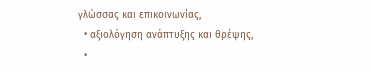γλώσσας και επικοινωνίας,
  • αξιολόγηση ανάπτυξης και θρέψης,
  •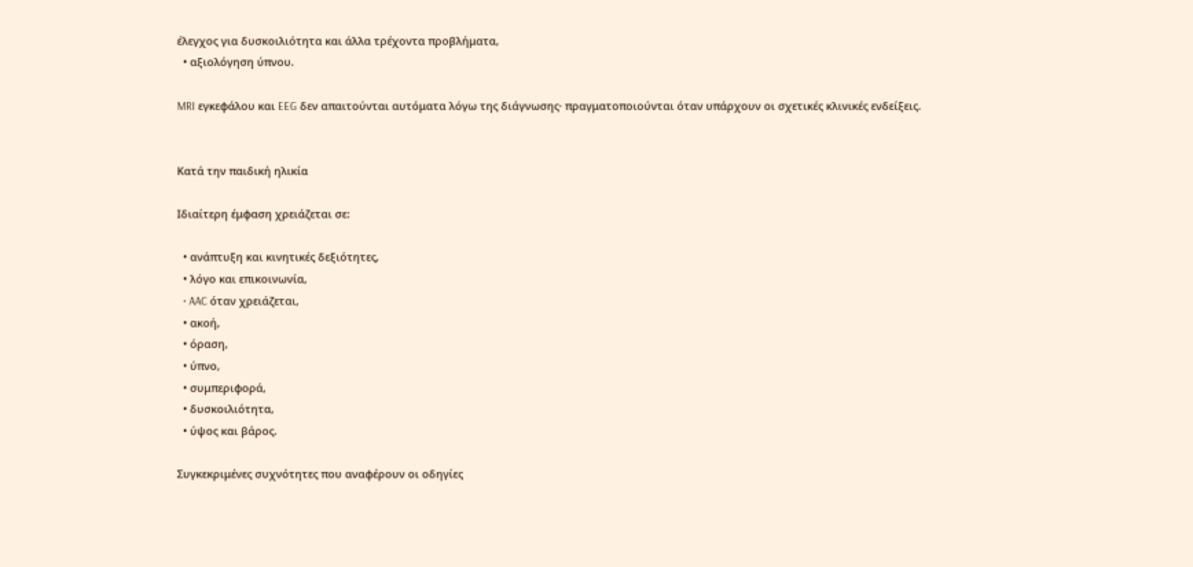έλεγχος για δυσκοιλιότητα και άλλα τρέχοντα προβλήματα,
  • αξιολόγηση ύπνου.

MRI εγκεφάλου και EEG δεν απαιτούνται αυτόματα λόγω της διάγνωσης· πραγματοποιούνται όταν υπάρχουν οι σχετικές κλινικές ενδείξεις.


Κατά την παιδική ηλικία

Ιδιαίτερη έμφαση χρειάζεται σε:

  • ανάπτυξη και κινητικές δεξιότητες,
  • λόγο και επικοινωνία,
  • AAC όταν χρειάζεται,
  • ακοή,
  • όραση,
  • ύπνο,
  • συμπεριφορά,
  • δυσκοιλιότητα,
  • ύψος και βάρος.

Συγκεκριμένες συχνότητες που αναφέρουν οι οδηγίες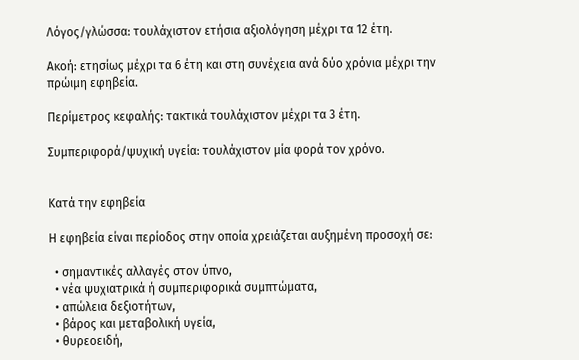Λόγος/γλώσσα: τουλάχιστον ετήσια αξιολόγηση μέχρι τα 12 έτη.

Ακοή: ετησίως μέχρι τα 6 έτη και στη συνέχεια ανά δύο χρόνια μέχρι την πρώιμη εφηβεία.

Περίμετρος κεφαλής: τακτικά τουλάχιστον μέχρι τα 3 έτη.

Συμπεριφορά/ψυχική υγεία: τουλάχιστον μία φορά τον χρόνο.


Κατά την εφηβεία

Η εφηβεία είναι περίοδος στην οποία χρειάζεται αυξημένη προσοχή σε:

  • σημαντικές αλλαγές στον ύπνο,
  • νέα ψυχιατρικά ή συμπεριφορικά συμπτώματα,
  • απώλεια δεξιοτήτων,
  • βάρος και μεταβολική υγεία,
  • θυρεοειδή,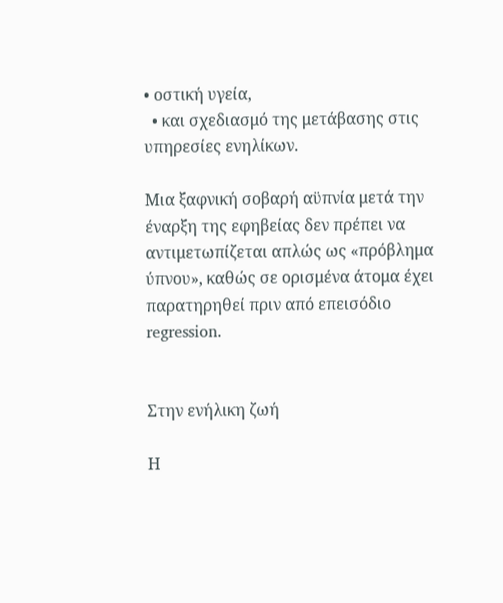• οστική υγεία,
  • και σχεδιασμό της μετάβασης στις υπηρεσίες ενηλίκων.

Μια ξαφνική σοβαρή αϋπνία μετά την έναρξη της εφηβείας δεν πρέπει να αντιμετωπίζεται απλώς ως «πρόβλημα ύπνου», καθώς σε ορισμένα άτομα έχει παρατηρηθεί πριν από επεισόδιο regression.


Στην ενήλικη ζωή

Η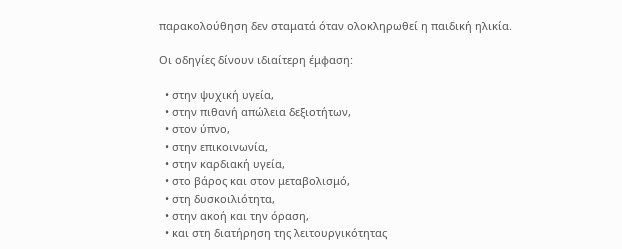παρακολούθηση δεν σταματά όταν ολοκληρωθεί η παιδική ηλικία.

Οι οδηγίες δίνουν ιδιαίτερη έμφαση:

  • στην ψυχική υγεία,
  • στην πιθανή απώλεια δεξιοτήτων,
  • στον ύπνο,
  • στην επικοινωνία,
  • στην καρδιακή υγεία,
  • στο βάρος και στον μεταβολισμό,
  • στη δυσκοιλιότητα,
  • στην ακοή και την όραση,
  • και στη διατήρηση της λειτουργικότητας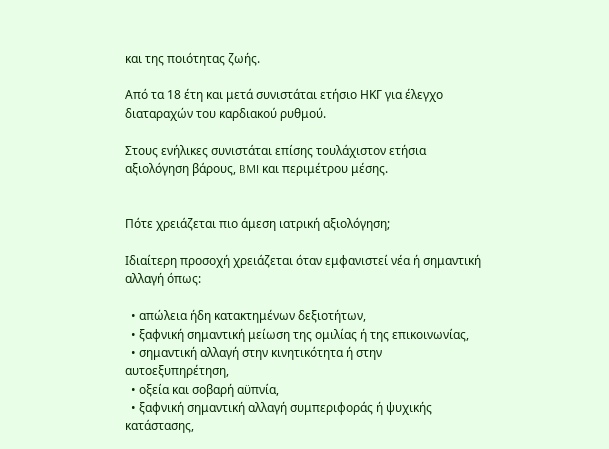και της ποιότητας ζωής.

Από τα 18 έτη και μετά συνιστάται ετήσιο ΗΚΓ για έλεγχο διαταραχών του καρδιακού ρυθμού.

Στους ενήλικες συνιστάται επίσης τουλάχιστον ετήσια αξιολόγηση βάρους, BMI και περιμέτρου μέσης.


Πότε χρειάζεται πιο άμεση ιατρική αξιολόγηση;

Ιδιαίτερη προσοχή χρειάζεται όταν εμφανιστεί νέα ή σημαντική αλλαγή όπως:

  • απώλεια ήδη κατακτημένων δεξιοτήτων,
  • ξαφνική σημαντική μείωση της ομιλίας ή της επικοινωνίας,
  • σημαντική αλλαγή στην κινητικότητα ή στην αυτοεξυπηρέτηση,
  • οξεία και σοβαρή αϋπνία,
  • ξαφνική σημαντική αλλαγή συμπεριφοράς ή ψυχικής κατάστασης,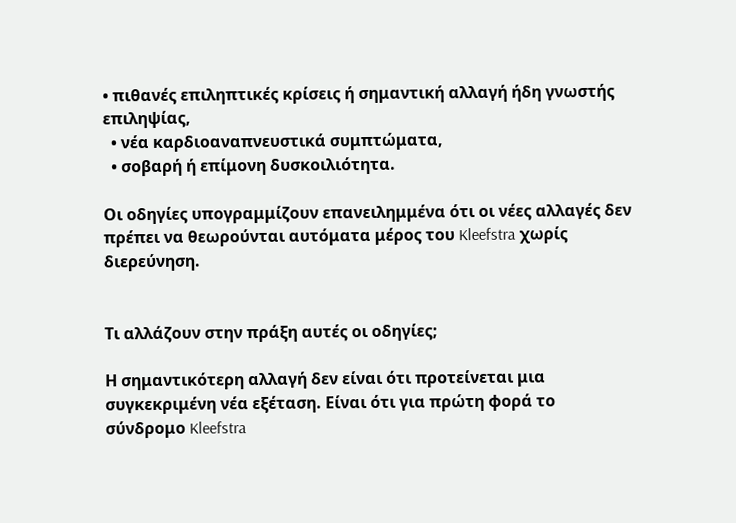• πιθανές επιληπτικές κρίσεις ή σημαντική αλλαγή ήδη γνωστής επιληψίας,
  • νέα καρδιοαναπνευστικά συμπτώματα,
  • σοβαρή ή επίμονη δυσκοιλιότητα.

Οι οδηγίες υπογραμμίζουν επανειλημμένα ότι οι νέες αλλαγές δεν πρέπει να θεωρούνται αυτόματα μέρος του Kleefstra χωρίς διερεύνηση.


Τι αλλάζουν στην πράξη αυτές οι οδηγίες;

Η σημαντικότερη αλλαγή δεν είναι ότι προτείνεται μια συγκεκριμένη νέα εξέταση. Είναι ότι για πρώτη φορά το σύνδρομο Kleefstra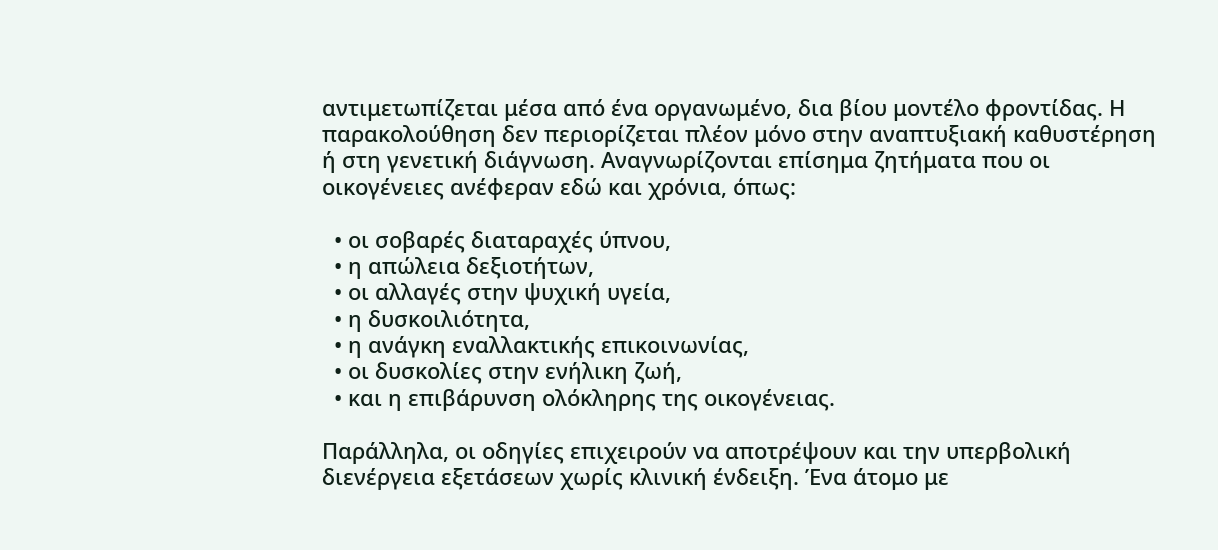αντιμετωπίζεται μέσα από ένα οργανωμένο, δια βίου μοντέλο φροντίδας. Η παρακολούθηση δεν περιορίζεται πλέον μόνο στην αναπτυξιακή καθυστέρηση ή στη γενετική διάγνωση. Αναγνωρίζονται επίσημα ζητήματα που οι οικογένειες ανέφεραν εδώ και χρόνια, όπως:

  • οι σοβαρές διαταραχές ύπνου,
  • η απώλεια δεξιοτήτων,
  • οι αλλαγές στην ψυχική υγεία,
  • η δυσκοιλιότητα,
  • η ανάγκη εναλλακτικής επικοινωνίας,
  • οι δυσκολίες στην ενήλικη ζωή,
  • και η επιβάρυνση ολόκληρης της οικογένειας.

Παράλληλα, οι οδηγίες επιχειρούν να αποτρέψουν και την υπερβολική διενέργεια εξετάσεων χωρίς κλινική ένδειξη. Ένα άτομο με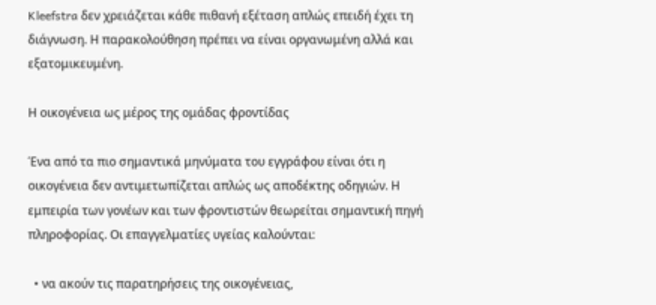Kleefstra δεν χρειάζεται κάθε πιθανή εξέταση απλώς επειδή έχει τη διάγνωση. Η παρακολούθηση πρέπει να είναι οργανωμένη αλλά και εξατομικευμένη.

Η οικογένεια ως μέρος της ομάδας φροντίδας

Ένα από τα πιο σημαντικά μηνύματα του εγγράφου είναι ότι η οικογένεια δεν αντιμετωπίζεται απλώς ως αποδέκτης οδηγιών. Η εμπειρία των γονέων και των φροντιστών θεωρείται σημαντική πηγή πληροφορίας. Οι επαγγελματίες υγείας καλούνται:

  • να ακούν τις παρατηρήσεις της οικογένειας,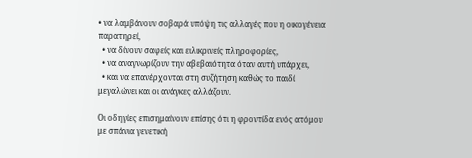• να λαμβάνουν σοβαρά υπόψη τις αλλαγές που η οικογένεια παρατηρεί,
  • να δίνουν σαφείς και ειλικρινείς πληροφορίες,
  • να αναγνωρίζουν την αβεβαιότητα όταν αυτή υπάρχει,
  • και να επανέρχονται στη συζήτηση καθώς το παιδί μεγαλώνει και οι ανάγκες αλλάζουν.

Οι οδηγίες επισημαίνουν επίσης ότι η φροντίδα ενός ατόμου με σπάνια γενετική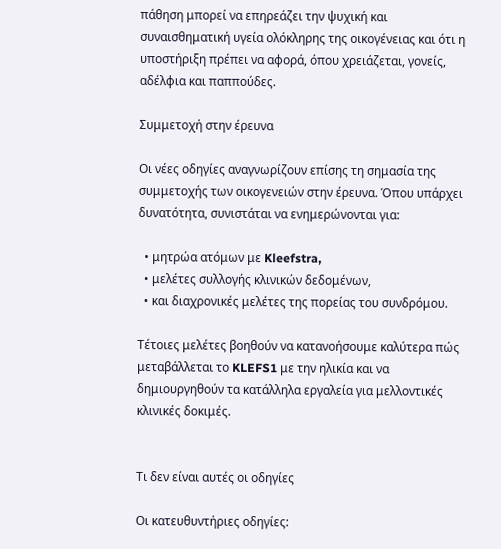πάθηση μπορεί να επηρεάζει την ψυχική και συναισθηματική υγεία ολόκληρης της οικογένειας και ότι η υποστήριξη πρέπει να αφορά, όπου χρειάζεται, γονείς, αδέλφια και παππούδες.

Συμμετοχή στην έρευνα

Οι νέες οδηγίες αναγνωρίζουν επίσης τη σημασία της συμμετοχής των οικογενειών στην έρευνα. Όπου υπάρχει δυνατότητα, συνιστάται να ενημερώνονται για:

  • μητρώα ατόμων με Kleefstra,
  • μελέτες συλλογής κλινικών δεδομένων,
  • και διαχρονικές μελέτες της πορείας του συνδρόμου.

Τέτοιες μελέτες βοηθούν να κατανοήσουμε καλύτερα πώς μεταβάλλεται το KLEFS1 με την ηλικία και να δημιουργηθούν τα κατάλληλα εργαλεία για μελλοντικές κλινικές δοκιμές.


Τι δεν είναι αυτές οι οδηγίες

Οι κατευθυντήριες οδηγίες: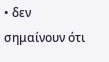• δεν σημαίνουν ότι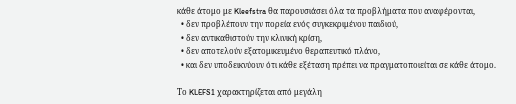κάθε άτομο με Kleefstra θα παρουσιάσει όλα τα προβλήματα που αναφέρονται,
  • δεν προβλέπουν την πορεία ενός συγκεκριμένου παιδιού,
  • δεν αντικαθιστούν την κλινική κρίση,
  • δεν αποτελούν εξατομικευμένο θεραπευτικό πλάνο,
  • και δεν υποδεικνύουν ότι κάθε εξέταση πρέπει να πραγματοποιείται σε κάθε άτομο.

Το KLEFS1 χαρακτηρίζεται από μεγάλη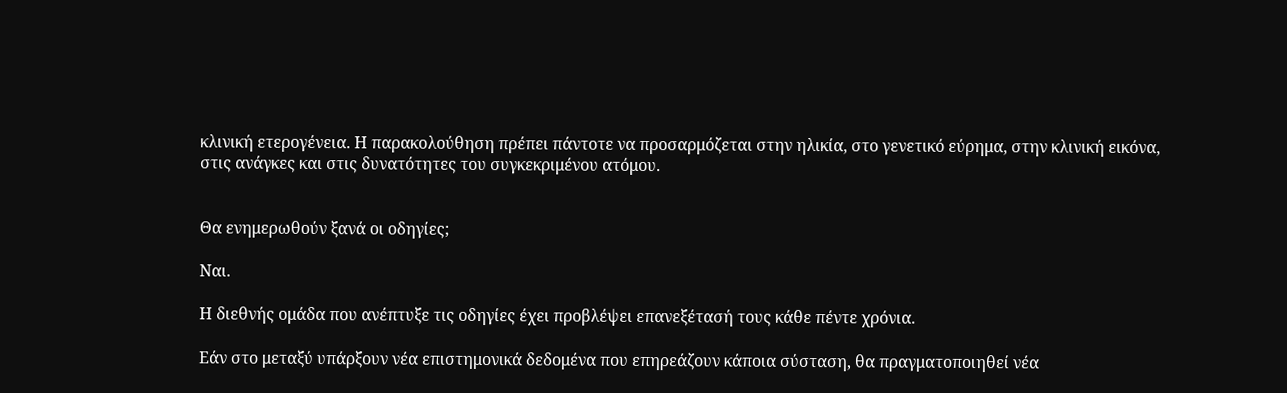κλινική ετερογένεια. Η παρακολούθηση πρέπει πάντοτε να προσαρμόζεται στην ηλικία, στο γενετικό εύρημα, στην κλινική εικόνα, στις ανάγκες και στις δυνατότητες του συγκεκριμένου ατόμου.


Θα ενημερωθούν ξανά οι οδηγίες;

Ναι.

Η διεθνής ομάδα που ανέπτυξε τις οδηγίες έχει προβλέψει επανεξέτασή τους κάθε πέντε χρόνια.

Εάν στο μεταξύ υπάρξουν νέα επιστημονικά δεδομένα που επηρεάζουν κάποια σύσταση, θα πραγματοποιηθεί νέα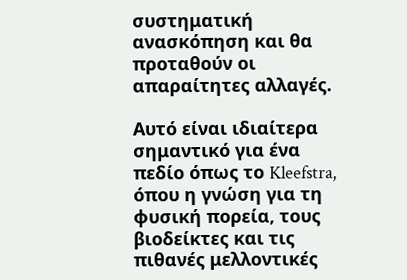συστηματική ανασκόπηση και θα προταθούν οι απαραίτητες αλλαγές.

Αυτό είναι ιδιαίτερα σημαντικό για ένα πεδίο όπως το Kleefstra, όπου η γνώση για τη φυσική πορεία, τους βιοδείκτες και τις πιθανές μελλοντικές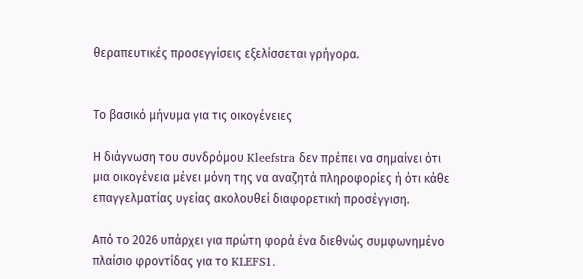θεραπευτικές προσεγγίσεις εξελίσσεται γρήγορα.


Το βασικό μήνυμα για τις οικογένειες

Η διάγνωση του συνδρόμου Kleefstra δεν πρέπει να σημαίνει ότι μια οικογένεια μένει μόνη της να αναζητά πληροφορίες ή ότι κάθε επαγγελματίας υγείας ακολουθεί διαφορετική προσέγγιση.

Από το 2026 υπάρχει για πρώτη φορά ένα διεθνώς συμφωνημένο πλαίσιο φροντίδας για το KLEFS1.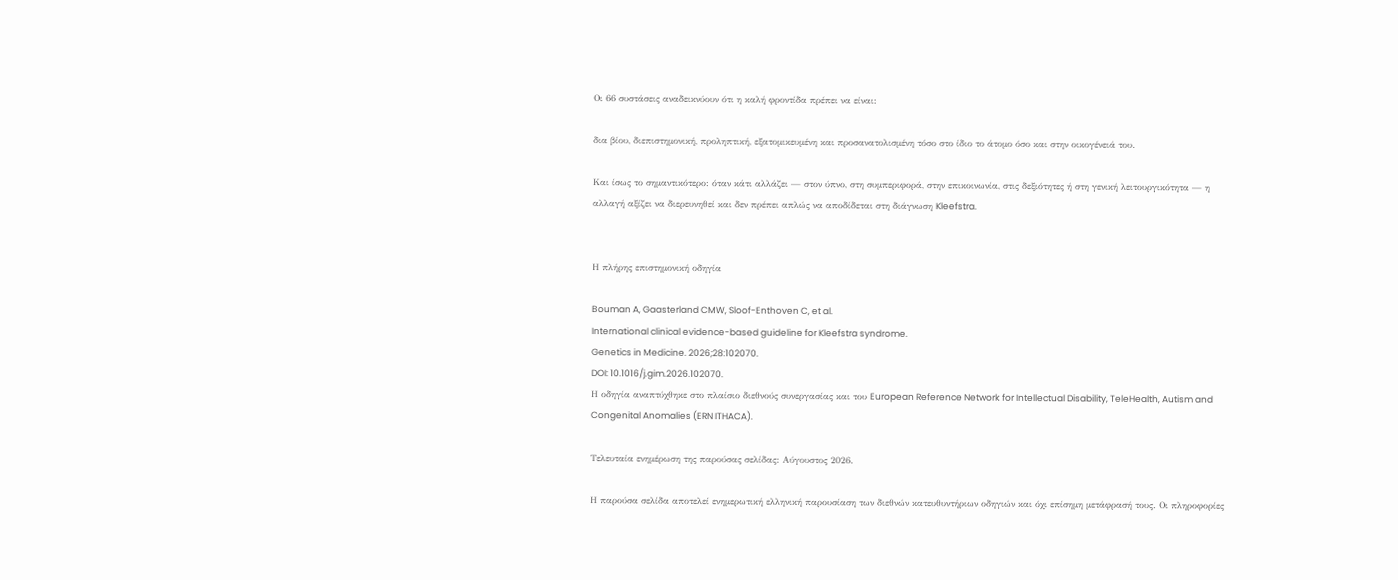Οι 66 συστάσεις αναδεικνύουν ότι η καλή φροντίδα πρέπει να είναι:

δια βίου, διεπιστημονική, προληπτική, εξατομικευμένη και προσανατολισμένη τόσο στο ίδιο το άτομο όσο και στην οικογένειά του.

Και ίσως το σημαντικότερο: όταν κάτι αλλάζει — στον ύπνο, στη συμπεριφορά, στην επικοινωνία, στις δεξιότητες ή στη γενική λειτουργικότητα — η αλλαγή αξίζει να διερευνηθεί και δεν πρέπει απλώς να αποδίδεται στη διάγνωση Kleefstra.


Η πλήρης επιστημονική οδηγία

Bouman A, Gaasterland CMW, Sloof-Enthoven C, et al.
International clinical evidence-based guideline for Kleefstra syndrome.
Genetics in Medicine. 2026;28:102070.
DOI: 10.1016/j.gim.2026.102070.
Η οδηγία αναπτύχθηκε στο πλαίσιο διεθνούς συνεργασίας και του European Reference Network for Intellectual Disability, TeleHealth, Autism and Congenital Anomalies (ERN ITHACA).

Τελευταία ενημέρωση της παρούσας σελίδας: Αύγουστος 2026.

Η παρούσα σελίδα αποτελεί ενημερωτική ελληνική παρουσίαση των διεθνών κατευθυντήριων οδηγιών και όχι επίσημη μετάφρασή τους. Οι πληροφορίες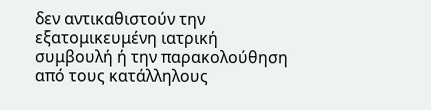δεν αντικαθιστούν την εξατομικευμένη ιατρική συμβουλή ή την παρακολούθηση από τους κατάλληλους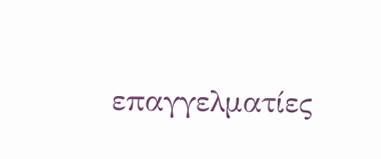επαγγελματίες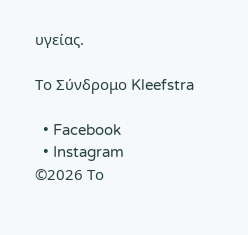υγείας.

Το Σύνδρομο Kleefstra

  • Facebook
  • Instagram
©2026 Το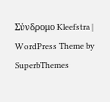Σύνδρομο Kleefstra | WordPress Theme by SuperbThemes